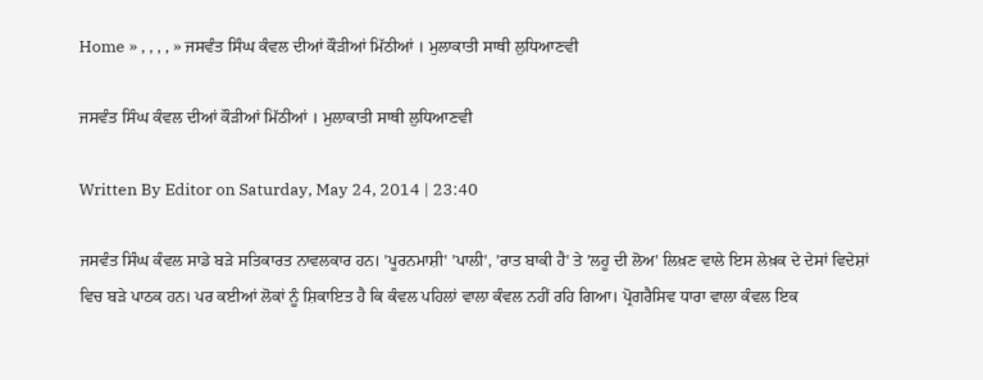Home » , , , , » ਜਸਵੰਤ ਸਿੰਘ ਕੰਵਲ ਦੀਆਂ ਕੌੜੀਆਂ ਮਿੱਠੀਆਂ । ਮੁਲਾਕਾਤੀ ਸਾਥੀ ਲੁਧਿਆਣਵੀ

ਜਸਵੰਤ ਸਿੰਘ ਕੰਵਲ ਦੀਆਂ ਕੌੜੀਆਂ ਮਿੱਠੀਆਂ । ਮੁਲਾਕਾਤੀ ਸਾਥੀ ਲੁਧਿਆਣਵੀ

Written By Editor on Saturday, May 24, 2014 | 23:40

ਜਸਵੰਤ ਸਿੰਘ ਕੰਵਲ ਸਾਡੇ ਬੜੇ ਸਤਿਕਾਰਤ ਨਾਵਲਕਾਰ ਹਨ। 'ਪੂਰਨਮਾਸ਼ੀ' 'ਪਾਲੀ', 'ਰਾਤ ਬਾਕੀ ਹੈ' ਤੇ 'ਲਹੂ ਦੀ ਲੋਅ' ਲਿਖ਼ਣ ਵਾਲੇ ਇਸ ਲੇਖ਼ਕ ਦੇ ਦੇਸਾਂ ਵਿਦੇਸ਼ਾਂ ਵਿਚ ਬੜੇ ਪਾਠਕ ਹਨ। ਪਰ ਕਈਆਂ ਲੋਕਾਂ ਨੂੰ ਸ਼ਿਕਾਇਤ ਹੈ ਕਿ ਕੰਵਲ ਪਹਿਲਾਂ ਵਾਲਾ ਕੰਵਲ ਨਹੀਂ ਰਹਿ ਗਿਆ। ਪ੍ਰੋਗਰੈਸਿਵ ਧਾਰਾ ਵਾਲਾ ਕੰਵਲ ਇਕ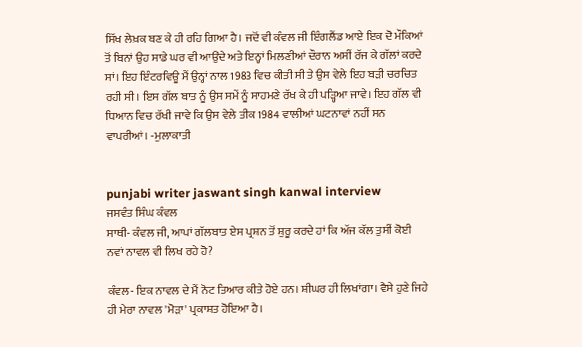ਸਿੱਖ ਲੇਖ਼ਕ ਬਣ ਕੇ ਹੀ ਰਹਿ ਗਿਆ ਹੈ। ਜਦੋਂ ਵੀ ਕੰਵਲ ਜੀ ਇੰਗਲੈਂਡ ਆਏ ਇਕ ਦੋ ਮੌਕਿਆਂ ਤੋਂ ਬਿਨਾਂ ਉਹ ਸਾਡੇ ਘਰ ਵੀ ਆਉਂਦੇ ਅਤੇ ਇਨ੍ਹਾਂ ਮਿਲਣੀਆਂ ਦੌਰਾਨ ਅਸੀਂ ਰੱਜ ਕੇ ਗੱਲਾਂ ਕਰਦੇ ਸਾਂ। ਇਹ ਇੰਟਰਵਿਊ ਮੈਂ ਉਨ੍ਹਾਂ ਨਾਲ 1983 ਵਿਚ ਕੀਤੀ ਸੀ ਤੇ ਉਸ ਵੇਲੇ ਇਹ ਬੜੀ ਚਰਚਿਤ ਰਹੀ ਸੀ। ਇਸ ਗੱਲ ਬਾਤ ਨੂੰ ਉਸ ਸਮੇਂ ਨੂੰ ਸਾਹਮਣੇ ਰੱਖ ਕੇ ਹੀ ਪੜ੍ਹਿਆ ਜਾਵੇ। ਇਹ ਗੱਲ ਵੀ ਧਿਆਨ ਵਿਚ ਰੱਖੀ ਜਾਵੇ ਕਿ ਉਸ ਵੇਲੇ ਤੀਕ 1984 ਵਾਲੀਆਂ ਘਟਨਾਵਾਂ ਨਹੀਂ ਸਨ ਵਾਪਰੀਆਂ। -ਮੁਲਾਕਾਤੀ


punjabi writer jaswant singh kanwal interview
ਜਸਵੰਤ ਸਿੰਘ ਕੰਵਲ
ਸਾਥੀ- ਕੰਵਲ ਜੀ, ਆਪਾਂ ਗੱਲਬਾਤ ਏਸ ਪ੍ਰਸ਼ਨ ਤੋਂ ਸ਼ੁਰੂ ਕਰਦੇ ਹਾਂ ਕਿ ਅੱਜ ਕੱਲ ਤੁਸੀਂ ਕੋਈ ਨਵਾਂ ਨਾਵਲ ਵੀ ਲਿਖ ਰਹੇ ਹੋ?

ਕੰਵਲ- ਇਕ ਨਾਵਲ ਦੇ ਮੈਂ ਨੋਟ ਤਿਆਰ ਕੀਤੇ ਹੋਏ ਹਨ। ਸ਼ੀਘਰ ਹੀ ਲਿਖਾਂਗਾ। ਵੈਸੇ ਹੁਣੇ ਜਿਹੇ ਹੀ ਮੇਰਾ ਨਾਵਲ 'ਮੋੜਾ' ਪ੍ਰਕਾਸ਼ਤ ਹੋਇਆ ਹੈ।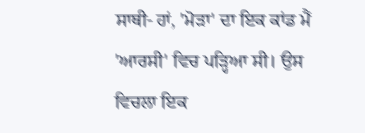ਸਾਥੀ- ਹਾਂ, 'ਮੋੜਾ' ਦਾ ਇਕ ਕਾਂਡ ਮੈਂ 'ਆਰਸੀ' ਵਿਚ ਪੜ੍ਹਿਆ ਸੀ। ਉਸ ਵਿਚਲਾ ਇਕ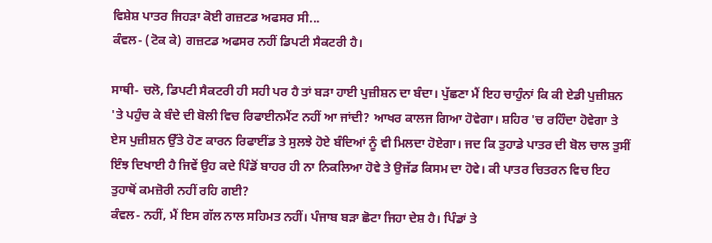ਵਿਸ਼ੇਸ਼ ਪਾਤਰ ਜਿਹੜਾ ਕੋਈ ਗਜ਼ਟਡ ਅਫਸਰ ਸੀ...
ਕੰਵਲ- (ਟੋਕ ਕੇ) ਗਜ਼ਟਡ ਅਫਸਰ ਨਹੀਂ ਡਿਪਟੀ ਸੈਕਟਰੀ ਹੈ।

ਸਾਥੀ- ਚਲੋ, ਡਿਪਟੀ ਸੈਕਟਰੀ ਹੀ ਸਹੀ ਪਰ ਹੈ ਤਾਂ ਬੜਾ ਹਾਈ ਪੁਜ਼ੀਸ਼ਨ ਦਾ ਬੰਦਾ। ਪੁੱਛਣਾ ਮੈਂ ਇਹ ਚਾਹੁੰਨਾਂ ਕਿ ਕੀ ਏਡੀ ਪੁਜ਼ੀਸ਼ਨ 'ਤੇ ਪਹੁੰਚ ਕੇ ਬੰਦੇ ਦੀ ਬੋਲੀ ਵਿਚ ਰਿਫਾਈਨਮੈਂਟ ਨਹੀਂ ਆ ਜਾਂਦੀ? ਆਖਰ ਕਾਲਜ ਗਿਆ ਹੋਵੇਗਾ। ਸ਼ਹਿਰ 'ਚ ਰਹਿੰਦਾ ਹੋਵੇਗਾ ਤੇ ਏਸ ਪੁਜ਼ੀਸ਼ਨ ਉੱਤੇ ਹੋਣ ਕਾਰਨ ਰਿਫਾਈਂਡ ਤੇ ਸੁਲਝੇ ਹੋਏ ਬੰਦਿਆਂ ਨੂੰ ਵੀ ਮਿਲਦਾ ਹੋਏਗਾ। ਜਦ ਕਿ ਤੁਹਾਡੇ ਪਾਤਰ ਦੀ ਬੋਲ ਚਾਲ ਤੁਸੀਂ ਇੰਝ ਦਿਖਾਈ ਹੈ ਜਿਵੇਂ ਉਹ ਕਦੇ ਪਿੰਡੋਂ ਬਾਹਰ ਹੀ ਨਾ ਨਿਕਲਿਆ ਹੋਵੇ ਤੇ ਉਜੱਡ ਕਿਸਮ ਦਾ ਹੋਵੇ। ਕੀ ਪਾਤਰ ਚਿਤਰਨ ਵਿਚ ਇਹ ਤੁਹਾਥੋਂ ਕਮਜ਼ੋਰੀ ਨਹੀਂ ਰਹਿ ਗਈ?
ਕੰਵਲ- ਨਹੀਂ, ਮੈਂ ਇਸ ਗੱਲ ਨਾਲ ਸਹਿਮਤ ਨਹੀਂ। ਪੰਜਾਬ ਬੜਾ ਛੋਟਾ ਜਿਹਾ ਦੇਸ਼ ਹੈ। ਪਿੰਡਾਂ ਤੇ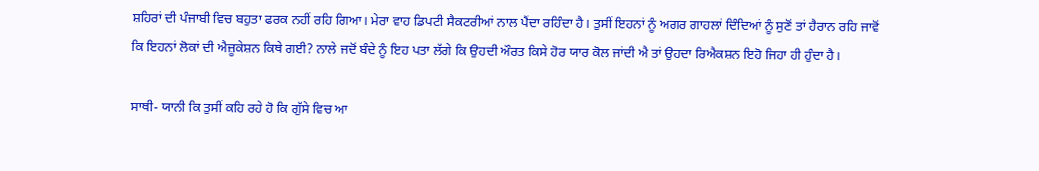ਸ਼ਹਿਰਾਂ ਦੀ ਪੰਜਾਬੀ ਵਿਚ ਬਹੁਤਾ ਫਰਕ ਨਹੀਂ ਰਹਿ ਗਿਆ। ਮੇਰਾ ਵਾਹ ਡਿਪਟੀ ਸੈਕਟਰੀਆਂ ਨਾਲ ਪੈਂਦਾ ਰਹਿੰਦਾ ਹੈ। ਤੁਸੀਂ ਇਹਨਾਂ ਨੂੰ ਅਗਰ ਗਾਹਲਾਂ ਦਿੰਦਿਆਂ ਨੂੰ ਸੁਣੋਂ ਤਾਂ ਹੈਰਾਨ ਰਹਿ ਜਾਵੋਂ ਕਿ ਇਹਨਾਂ ਲੋਕਾਂ ਦੀ ਐਜ਼ੂਕੇਸ਼ਨ ਕਿਥੇ ਗਈ? ਨਾਲੇ ਜਦੋਂ ਬੰਦੇ ਨੂੰ ਇਹ ਪਤਾ ਲੱਗੇ ਕਿ ਉਹਦੀ ਔਰਤ ਕਿਸੇ ਹੋਰ ਯਾਰ ਕੋਲ ਜਾਂਦੀ ਐ ਤਾਂ ਉਹਦਾ ਰਿਐਕਸ਼ਨ ਇਹੋ ਜਿਹਾ ਹੀ ਹੁੰਦਾ ਹੈ।

ਸਾਥੀ- ਯਾਨੀ ਕਿ ਤੁਸੀਂ ਕਹਿ ਰਹੇ ਹੋ ਕਿ ਗੁੱਸੇ ਵਿਚ ਆ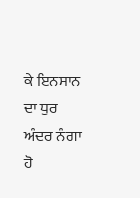ਕੇ ਇਨਸਾਨ ਦਾ ਧੁਰ ਅੰਦਰ ਨੰਗਾ ਹੋ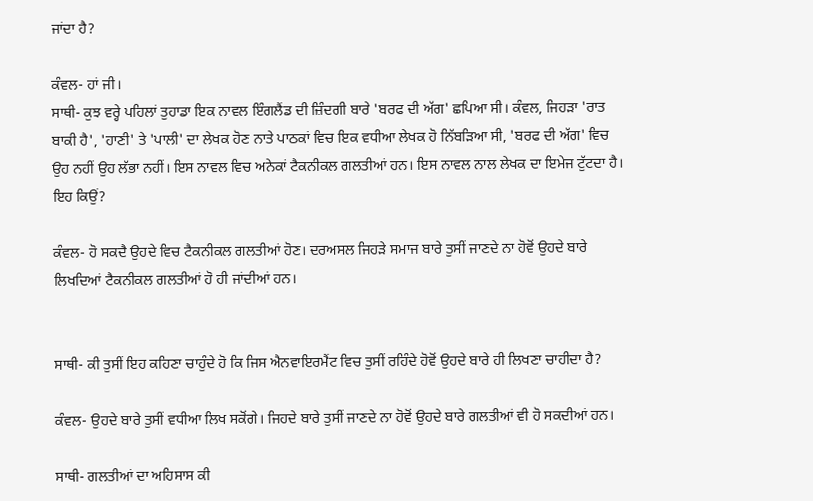ਜਾਂਦਾ ਹੈ?

ਕੰਵਲ- ਹਾਂ ਜੀ।
ਸਾਥੀ- ਕੁਝ ਵਰ੍ਹੇ ਪਹਿਲਾਂ ਤੁਹਾਡਾ ਇਕ ਨਾਵਲ ਇੰਗਲੈਂਡ ਦੀ ਜ਼ਿੰਦਗੀ ਬਾਰੇ 'ਬਰਫ ਦੀ ਅੱਗ' ਛਪਿਆ ਸੀ। ਕੰਵਲ, ਜਿਹੜਾ 'ਰਾਤ ਬਾਕੀ ਹੈ', 'ਹਾਣੀ' ਤੇ 'ਪਾਲੀ' ਦਾ ਲੇਖਕ ਹੋਣ ਨਾਤੇ ਪਾਠਕਾਂ ਵਿਚ ਇਕ ਵਧੀਆ ਲੇਖਕ ਹੋ ਨਿੱਬੜਿਆ ਸੀ, 'ਬਰਫ ਦੀ ਅੱਗ' ਵਿਚ ਉਹ ਨਹੀਂ ਉਹ ਲੱਭਾ ਨਹੀਂ। ਇਸ ਨਾਵਲ ਵਿਚ ਅਨੇਕਾਂ ਟੈਕਨੀਕਲ ਗਲਤੀਆਂ ਹਨ। ਇਸ ਨਾਵਲ ਨਾਲ ਲੇਖਕ ਦਾ ਇਮੇਜ ਟੁੱਟਦਾ ਹੈ। ਇਹ ਕਿਉਂ?

ਕੰਵਲ- ਹੋ ਸਕਦੈ ਉਹਦੇ ਵਿਚ ਟੈਕਨੀਕਲ ਗਲਤੀਆਂ ਹੋਣ। ਦਰਅਸਲ ਜਿਹੜੇ ਸਮਾਜ ਬਾਰੇ ਤੁਸੀਂ ਜਾਣਦੇ ਨਾ ਹੋਵੋਂ ਉਹਦੇ ਬਾਰੇ ਲਿਖਦਿਆਂ ਟੈਕਨੀਕਲ ਗਲਤੀਆਂ ਹੋ ਹੀ ਜਾਂਦੀਆਂ ਹਨ।


ਸਾਥੀ- ਕੀ ਤੁਸੀਂ ਇਹ ਕਹਿਣਾ ਚਾਹੁੰਦੇ ਹੋ ਕਿ ਜਿਸ ਐਨਵਾਇਰਮੈਂਟ ਵਿਚ ਤੁਸੀਂ ਰਹਿੰਦੇ ਹੋਵੋਂ ਉਹਦੇ ਬਾਰੇ ਹੀ ਲਿਖਣਾ ਚਾਹੀਦਾ ਹੈ?

ਕੰਵਲ- ਉਹਦੇ ਬਾਰੇ ਤੁਸੀਂ ਵਧੀਆ ਲਿਖ ਸਕੋਂਗੇ। ਜਿਹਦੇ ਬਾਰੇ ਤੁਸੀਂ ਜਾਣਦੇ ਨਾ ਹੋਵੋਂ ਉਹਦੇ ਬਾਰੇ ਗਲਤੀਆਂ ਵੀ ਹੋ ਸਕਦੀਆਂ ਹਨ।

ਸਾਥੀ- ਗਲਤੀਆਂ ਦਾ ਅਹਿਸਾਸ ਕੀ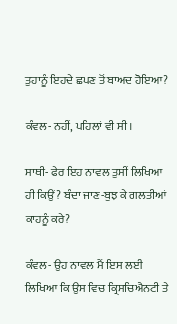ਤੁਹਾਨੂੰ ਇਹਦੇ ਛਪਣ ਤੋਂ ਬਾਅਦ ਹੋਇਆ?

ਕੰਵਲ- ਨਹੀਂ, ਪਹਿਲਾਂ ਵੀ ਸੀ।

ਸਾਥੀ- ਫੇਰ ਇਹ ਨਾਵਲ ਤੁਸੀਂ ਲਿਖਿਆ ਹੀ ਕਿਉਂ? ਬੰਦਾ ਜਾਣ-ਬੁਝ ਕੇ ਗਲਤੀਆਂ ਕਾਹਨੂੰ ਕਰੇ?

ਕੰਵਲ- ਉਹ ਨਾਵਲ ਮੈਂ ਇਸ ਲਈ ਲਿਖਿਆ ਕਿ ਉਸ ਵਿਚ ਕ੍ਰਿਸਚਿਐਨਟੀ ਤੇ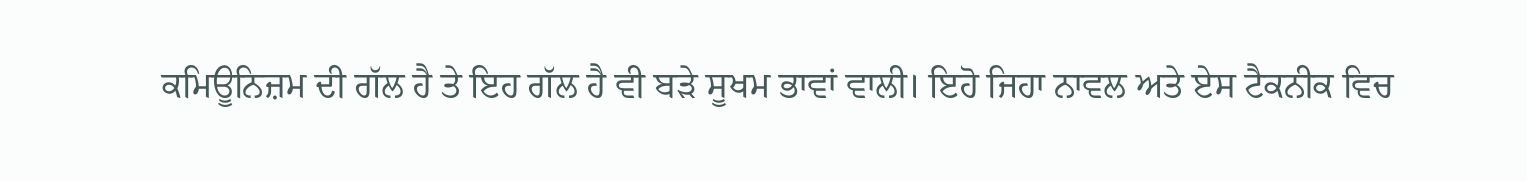ਕਮਿਊਨਿਜ਼ਮ ਦੀ ਗੱਲ ਹੈ ਤੇ ਇਹ ਗੱਲ ਹੈ ਵੀ ਬੜੇ ਸੂਖਮ ਭਾਵਾਂ ਵਾਲੀ। ਇਹੋ ਜਿਹਾ ਨਾਵਲ ਅਤੇ ਏਸ ਟੈਕਨੀਕ ਵਿਚ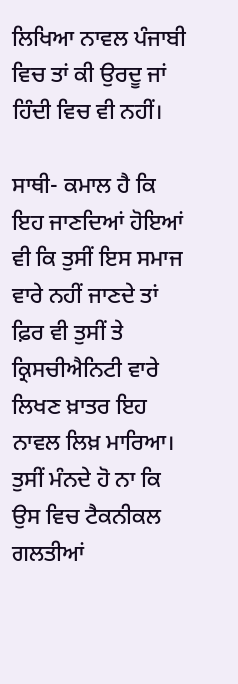ਲਿਖਿਆ ਨਾਵਲ ਪੰਜਾਬੀ ਵਿਚ ਤਾਂ ਕੀ ਉਰਦੂ ਜਾਂ ਹਿੰਦੀ ਵਿਚ ਵੀ ਨਹੀਂ।

ਸਾਥੀ- ਕਮਾਲ ਹੈ ਕਿ ਇਹ ਜਾਣਦਿਆਂ ਹੋਇਆਂ ਵੀ ਕਿ ਤੁਸੀਂ ਇਸ ਸਮਾਜ ਵਾਰੇ ਨਹੀਂ ਜਾਣਦੇ ਤਾਂ ਫ਼ਿਰ ਵੀ ਤੁਸੀਂ ਤੇ ਕ੍ਰਿਸਚੀਐਨਿਟੀ ਵਾਰੇ ਲਿਖਣ ਖ਼ਾਤਰ ਇਹ ਨਾਵਲ ਲਿਖ਼ ਮਾਰਿਆ। ਤੁਸੀਂ ਮੰਨਦੇ ਹੋ ਨਾ ਕਿ ਉਸ ਵਿਚ ਟੈਕਨੀਕਲ ਗਲਤੀਆਂ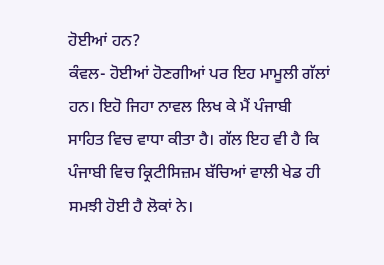ਹੋਈਆਂ ਹਨ?
ਕੰਵਲ- ਹੋਈਆਂ ਹੋਣਗੀਆਂ ਪਰ ਇਹ ਮਾਮੂਲੀ ਗੱਲਾਂ ਹਨ। ਇਹੋ ਜਿਹਾ ਨਾਵਲ ਲਿਖ ਕੇ ਮੈਂ ਪੰਜਾਬੀ ਸਾਹਿਤ ਵਿਚ ਵਾਧਾ ਕੀਤਾ ਹੈ। ਗੱਲ ਇਹ ਵੀ ਹੈ ਕਿ ਪੰਜਾਬੀ ਵਿਚ ਕ੍ਰਿਟੀਸਿਜ਼ਮ ਬੱਚਿਆਂ ਵਾਲੀ ਖੇਡ ਹੀ ਸਮਝੀ ਹੋਈ ਹੈ ਲੋਕਾਂ ਨੇ।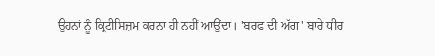ਉਹਨਾਂ ਨੂੰ ਕ੍ਰਿਟੀਸਿਜ਼ਮ ਕਰਨਾ ਹੀ ਨਹੀਂ ਆਉਂਦਾ। 'ਬਰਫ ਦੀ ਅੱਗ' ਬਾਰੇ ਧੀਰ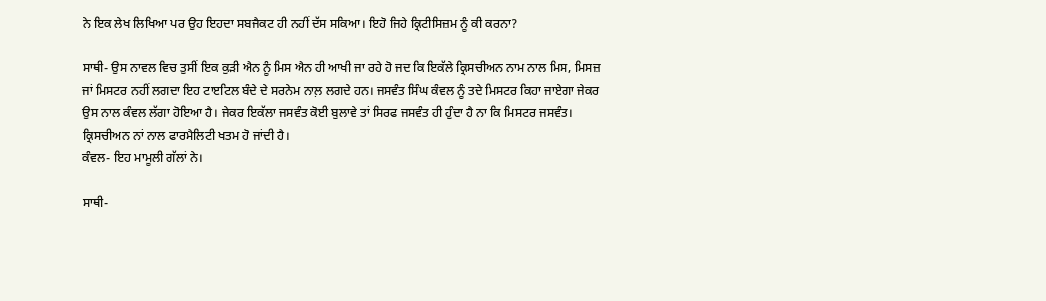ਨੇ ਇਕ ਲੇਖ ਲਿਖਿਆ ਪਰ ਉਹ ਇਹਦਾ ਸਬਜੈਕਟ ਹੀ ਨਹੀਂ ਦੱਸ ਸਕਿਆ। ਇਹੋ ਜਿਹੇ ਕ੍ਰਿਟੀਸਿਜ਼ਮ ਨੂੰ ਕੀ ਕਰਨਾ?

ਸਾਥੀ- ਉਸ ਨਾਵਲ ਵਿਚ ਤੁਸੀਂ ਇਕ ਕੁੜੀ ਐਨ ਨੂੰ ਮਿਸ ਐਨ ਹੀ ਆਖੀ ਜਾ ਰਹੇ ਹੋ ਜਦ ਕਿ ਇਕੱਲੇ ਕ੍ਰਿਸਚੀਅਨ ਨਾਮ ਨਾਲ ਮਿਸ, ਮਿਸਜ਼ ਜਾਂ ਮਿਸਟਰ ਨਹੀਂ ਲਗਦਾ ਇਹ ਟਾੲਟਿਲ ਬੰਦੇ ਦੇ ਸਰਨੇਮ ਨਾਲ਼ ਲਗਦੇ ਹਨ। ਜਸਵੰਤ ਸਿੰਘ ਕੰਵਲ ਨੂੰ ਤਦੇ ਮਿਸਟਰ ਕਿਹਾ ਜਾਏਗਾ ਜੇਕਰ ਉਸ ਨਾਲ ਕੰਵਲ ਲੱਗਾ ਹੋਇਆ ਹੈ। ਜੇਕਰ ਇਕੱਲਾ ਜਸਵੰਤ ਕੋਈ ਬੁਲਾਵੇ ਤਾਂ ਸਿਰਫ ਜਸਵੰਤ ਹੀ ਹੁੰਦਾ ਹੈ ਨਾ ਕਿ ਮਿਸਟਰ ਜਸਵੰਤ। ਕ੍ਰਿਸਚੀਅਨ ਨਾਂ ਨਾਲ ਫਾਰਮੈਲਿਟੀ ਖਤਮ ਹੋ ਜਾਂਦੀ ਹੈ।
ਕੰਵਲ- ਇਹ ਮਾਮੂਲੀ ਗੱਲਾਂ ਨੇ।

ਸਾਥੀ-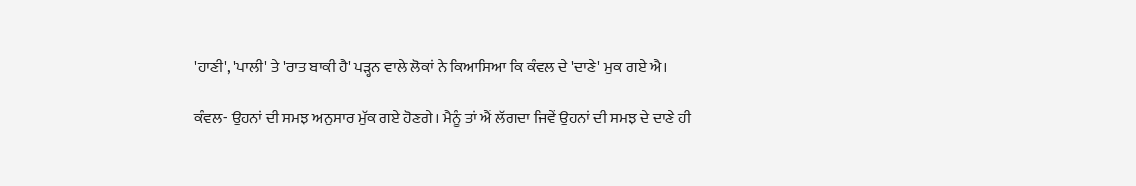'ਹਾਣੀ', 'ਪਾਲੀ' ਤੇ 'ਰਾਤ ਬਾਕੀ ਹੈ' ਪੜ੍ਹਨ ਵਾਲੇ ਲੋਕਾਂ ਨੇ ਕਿਆਸਿਆ ਕਿ ਕੰਵਲ ਦੇ 'ਦਾਣੇ' ਮੁਕ ਗਏ ਐ।

ਕੰਵਲ- ਉਹਨਾਂ ਦੀ ਸਮਝ ਅਨੁਸਾਰ ਮੁੱਕ ਗਏ ਹੋਣਗੇ। ਮੈਨੂੰ ਤਾਂ ਐਂ ਲੱਗਦਾ ਜਿਵੇਂ ਉਹਨਾਂ ਦੀ ਸਮਝ ਦੇ ਦਾਣੇ ਹੀ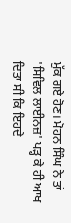ਮੁੱਕ ਗਏ ਹੋਣ। ਮੋਹਨ ਸਿੰਘ ਨੇ ਤਾਂ 'ਸਿਵਿਲ ਲਾਈਨਜ਼' ਪੜ੍ਹ ਕੇ ਹੀ ਆਖ ਦਿਤਾ ਸੀ ਕਿ ਇਹਦੇ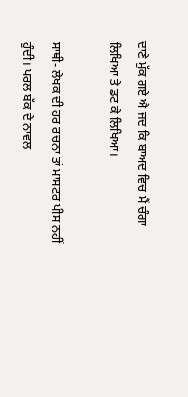ਦਾਣੇ ਮੁੱਕ ਗਏ ਐ ਜਦ ਕਿ ਬਾਅਦ ਵਿਚ ਮੈਂ ਚੰਗਾ ਲਿਖਿਆ ਤੇ ਡਟ ਕੇ ਲਿਖਿਆ।

ਸਾਥੀ- ਲੇਖਕ ਦੀ ਹਰ ਰਚਨਾ ਤਾਂ ਮਾਸਟਰ ਪੀਸ ਨਹੀਂ ਹੁੰਦੀ। ਪਰਲ ਬੱਕ ਦੇ ਨਾਵਲ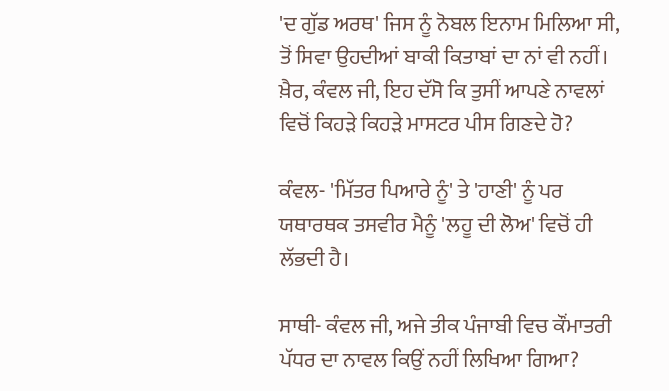'ਦ ਗੁੱਡ ਅਰਥ' ਜਿਸ ਨੂੰ ਨੋਬਲ ਇਨਾਮ ਮਿਲਿਆ ਸੀ, ਤੋਂ ਸਿਵਾ ਉਹਦੀਆਂ ਬਾਕੀ ਕਿਤਾਬਾਂ ਦਾ ਨਾਂ ਵੀ ਨਹੀਂ। ਖ਼ੈਰ, ਕੰਵਲ ਜੀ, ਇਹ ਦੱਸੋ ਕਿ ਤੁਸੀਂ ਆਪਣੇ ਨਾਵਲਾਂ ਵਿਚੋਂ ਕਿਹੜੇ ਕਿਹੜੇ ਮਾਸਟਰ ਪੀਸ ਗਿਣਦੇ ਹੋ?

ਕੰਵਲ- 'ਮਿੱਤਰ ਪਿਆਰੇ ਨੂੰ' ਤੇ 'ਹਾਣੀ' ਨੂੰ ਪਰ ਯਥਾਰਥਕ ਤਸਵੀਰ ਮੈਨੂੰ 'ਲਹੂ ਦੀ ਲੋਅ' ਵਿਚੋਂ ਹੀ ਲੱਭਦੀ ਹੈ।

ਸਾਥੀ- ਕੰਵਲ ਜੀ, ਅਜੇ ਤੀਕ ਪੰਜਾਬੀ ਵਿਚ ਕੌਂਮਾਤਰੀ ਪੱਧਰ ਦਾ ਨਾਵਲ ਕਿਉਂ ਨਹੀਂ ਲਿਖਿਆ ਗਿਆ?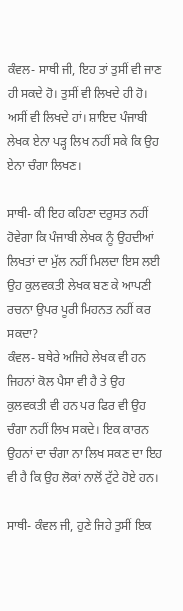ਕੰਵਲ- ਸਾਥੀ ਜੀ, ਇਹ ਤਾਂ ਤੁਸੀਂ ਵੀ ਜਾਣ ਹੀ ਸਕਦੇ ਹੋ। ਤੁਸੀਂ ਵੀ ਲਿਖਦੇ ਹੀ ਹੋ। ਅਸੀਂ ਵੀ ਲਿਖਦੇ ਹਾਂ। ਸ਼ਾਇਦ ਪੰਜਾਬੀ ਲੇਖਕ ਏਨਾ ਪੜ੍ਹ ਲਿਖ ਨਹੀਂ ਸਕੇ ਕਿ ਉਹ ਏਨਾ ਚੰਗਾ ਲਿਖਣ।

ਸਾਥੀ- ਕੀ ਇਹ ਕਹਿਣਾ ਦਰੁਸਤ ਨਹੀਂ ਹੋਵੇਗਾ ਕਿ ਪੰਜਾਬੀ ਲੇਖਕ ਨੂੰ ਉਹਦੀਆਂ ਲਿਖਤਾਂ ਦਾ ਮੁੱਲ ਨਹੀਂ ਮਿਲਦਾ ਇਸ ਲਈ ਉਹ ਕੁਲਵਕਤੀ ਲੇਖਕ ਬਣ ਕੇ ਆਪਣੀ ਰਚਨਾ ਉਪਰ ਪੂਰੀ ਮਿਹਨਤ ਨਹੀਂ ਕਰ ਸਕਦਾ?
ਕੰਵਲ- ਬਥੇਰੇ ਅਜਿਹੇ ਲੇਖਕ ਵੀ ਹਨ ਜਿਹਨਾਂ ਕੋਲ ਪੈਸਾ ਵੀ ਹੈ ਤੇ ਉਹ ਕੁਲਵਕਤੀ ਵੀ ਹਨ ਪਰ ਫਿਰ ਵੀ ਉਹ ਚੰਗਾ ਨਹੀਂ ਲਿਖ ਸਕਦੇ। ਇਕ ਕਾਰਨ ਉਹਨਾਂ ਦਾ ਚੰਗਾ ਨਾ ਲਿਖ ਸਕਣ ਦਾ ਇਹ ਵੀ ਹੈ ਕਿ ਉਹ ਲੋਕਾਂ ਨਾਲੋਂ ਟੁੱਟੇ ਹੋਏ ਹਨ।

ਸਾਥੀ- ਕੰਵਲ ਜੀ, ਹੁਣੇ ਜਿਹੇ ਤੁਸੀਂ ਇਕ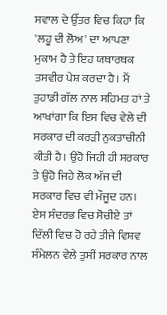ਸਵਾਲ ਦੇ ਉੱਤਰ ਵਿਚ ਕਿਹਾ ਕਿ 'ਲਹੂ ਦੀ ਲੋਅ' ਦਾ ਆਪਣਾ ਮੁਕਾਮ ਹੈ ਤੇ ਇਹ ਯਥਾਰਥਕ ਤਸਵੀਰ ਪੇਸ਼ ਕਰਦਾ ਹੈ। ਮੈਂ ਤੁਹਾਡੀ ਗੱਲ ਨਾਲ ਸਹਿਮਤ ਹਾਂ ਤੇ ਆਖਾਂਗਾ ਕਿ ਇਸ ਵਿਚ ਵੇਲੇ ਦੀ ਸਰਕਾਰ ਦੀ ਕਰੜੀ ਨੁਕਤਾਚੀਨੀ ਕੀਤੀ ਹੈ। ਉਹੋ ਜਿਹੀ ਹੀ ਸਰਕਾਰ ਤੇ ਉਹੋ ਜਿਹੇ ਲੋਕ ਅੱਜ ਦੀ ਸਰਕਾਰ ਵਿਚ ਵੀ ਮੌਜੂਦ ਹਨ। ਏਸ ਸੰਦਰਭ ਵਿਚ ਸੋਚੀਏ ਤਾਂ ਦਿੱਲੀ ਵਿਚ ਹੋ ਰਹੇ ਤੀਜੇ ਵਿਸ਼ਵ ਸੰਮੇਲਨ ਵੇਲੇ ਤੁਸੀਂ ਸਰਕਾਰ ਨਾਲ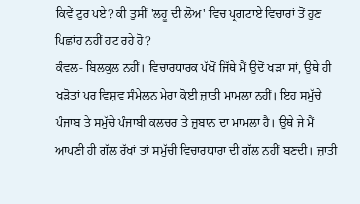ਕਿਵੇਂ ਟੁਰ ਪਏ? ਕੀ ਤੁਸੀਂ 'ਲਹੂ ਦੀ ਲੋਅ' ਵਿਚ ਪ੍ਰਗਟਾਏ ਵਿਚਾਰਾਂ ਤੋਂ ਹੁਣ ਪਿਛਾਂਹ ਨਹੀਂ ਹਟ ਰਹੇ ਹੋ?
ਕੰਵਲ- ਬਿਲਕੁਲ ਨਹੀਂ। ਵਿਚਾਰਧਾਰਕ ਪੱਖੋਂ ਜਿੱਥੇ ਮੈਂ ਉਦੋਂ ਖੜਾ ਸਾਂ, ਉਥੇ ਹੀ ਖੜੋਤਾਂ ਪਰ ਵਿਸ਼ਵ ਸੰਮੇਲਨ ਮੇਰਾ ਕੋਈ ਜ਼ਾਤੀ ਮਾਮਲਾ ਨਹੀਂ। ਇਹ ਸਮੁੱਚੇ ਪੰਜਾਬ ਤੇ ਸਮੁੱਚੇ ਪੰਜਾਬੀ ਕਲਚਰ ਤੇ ਜ਼ੁਬਾਨ ਦਾ ਮਾਮਲਾ ਹੈ। ਉਥੇ ਜੇ ਮੈਂ ਆਪਣੀ ਹੀ ਗੱਲ ਰੱਖਾਂ ਤਾਂ ਸਮੁੱਚੀ ਵਿਚਾਰਧਾਰਾ ਦੀ ਗੱਲ ਨਹੀਂ ਬਣਦੀ। ਜ਼ਾਤੀ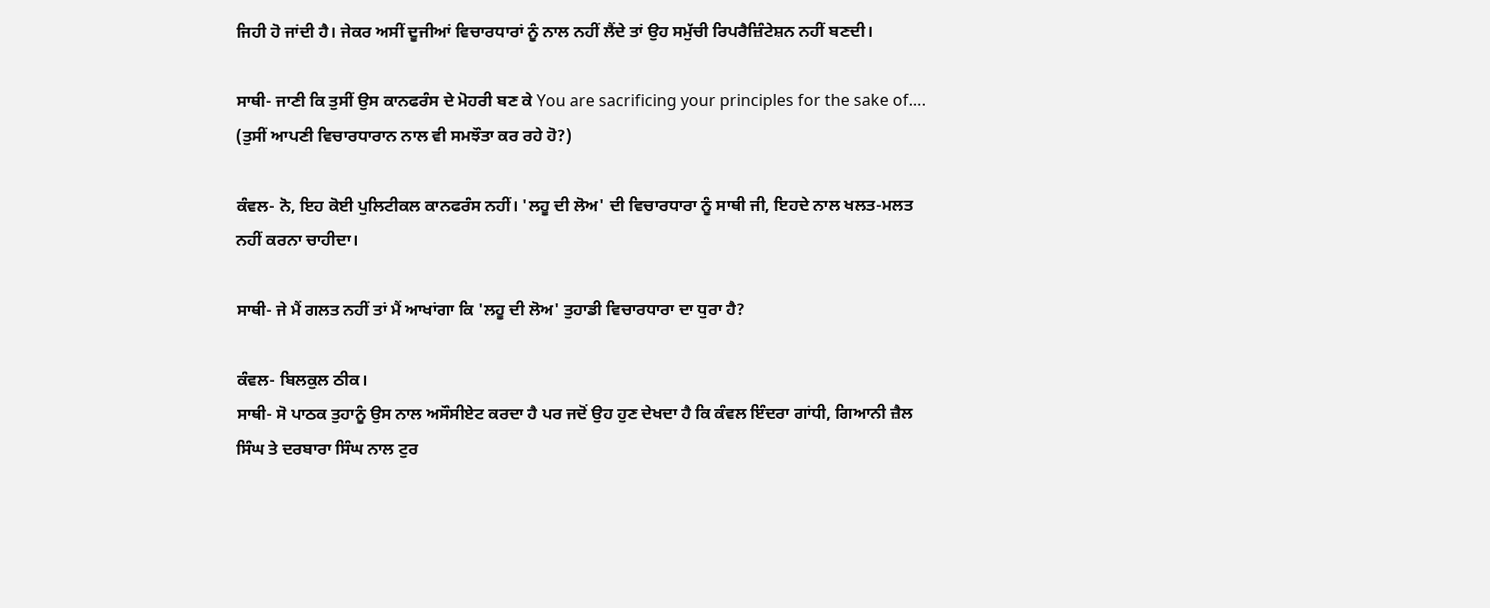ਜਿਹੀ ਹੋ ਜਾਂਦੀ ਹੈ। ਜੇਕਰ ਅਸੀਂ ਦੂਜੀਆਂ ਵਿਚਾਰਧਾਰਾਂ ਨੂੰ ਨਾਲ ਨਹੀਂ ਲੈਂਦੇ ਤਾਂ ਉਹ ਸਮੁੱਚੀ ਰਿਪਰੈਜ਼ਿੰਟੇਸ਼ਨ ਨਹੀਂ ਬਣਦੀ।

ਸਾਥੀ- ਜਾਣੀ ਕਿ ਤੁਸੀਂ ਉਸ ਕਾਨਫਰੰਸ ਦੇ ਮੋਹਰੀ ਬਣ ਕੇ You are sacrificing your principles for the sake of…. (ਤੁਸੀਂ ਆਪਣੀ ਵਿਚਾਰਧਾਰਾਨ ਨਾਲ ਵੀ ਸਮਝੌਤਾ ਕਰ ਰਹੇ ਹੋ?)

ਕੰਵਲ- ਨੋ, ਇਹ ਕੋਈ ਪੁਲਿਟੀਕਲ ਕਾਨਫਰੰਸ ਨਹੀਂ। 'ਲਹੂ ਦੀ ਲੋਅ' ਦੀ ਵਿਚਾਰਧਾਰਾ ਨੂੰ ਸਾਥੀ ਜੀ, ਇਹਦੇ ਨਾਲ ਖਲਤ-ਮਲਤ ਨਹੀਂ ਕਰਨਾ ਚਾਹੀਦਾ।

ਸਾਥੀ- ਜੇ ਮੈਂ ਗਲਤ ਨਹੀਂ ਤਾਂ ਮੈਂ ਆਖਾਂਗਾ ਕਿ 'ਲਹੂ ਦੀ ਲੋਅ' ਤੁਹਾਡੀ ਵਿਚਾਰਧਾਰਾ ਦਾ ਧੁਰਾ ਹੈ?

ਕੰਵਲ- ਬਿਲਕੁਲ ਠੀਕ।
ਸਾਥੀ- ਸੋ ਪਾਠਕ ਤੁਹਾਨੂੰ ਉਸ ਨਾਲ ਅਸੌਸੀਏਟ ਕਰਦਾ ਹੈ ਪਰ ਜਦੋਂ ਉਹ ਹੁਣ ਦੇਖਦਾ ਹੈ ਕਿ ਕੰਵਲ ਇੰਦਰਾ ਗਾਂਧੀ, ਗਿਆਨੀ ਜ਼ੈਲ ਸਿੰਘ ਤੇ ਦਰਬਾਰਾ ਸਿੰਘ ਨਾਲ ਟੁਰ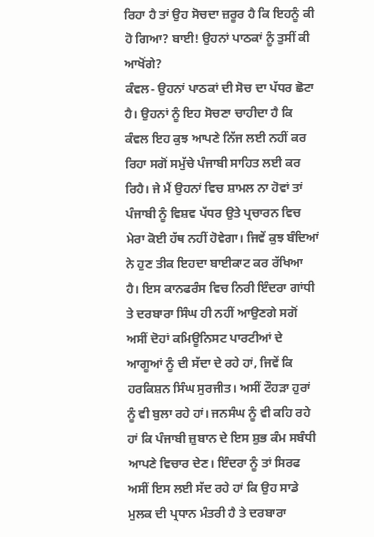ਰਿਹਾ ਹੈ ਤਾਂ ਉਹ ਸੋਚਦਾ ਜ਼ਰੂਰ ਹੈ ਕਿ ਇਹਨੂੰ ਕੀ ਹੋ ਗਿਆ? ਬਾਈ! ਉਹਨਾਂ ਪਾਠਕਾਂ ਨੂੰ ਤੁਸੀਂ ਕੀ ਆਖੋਂਗੇ?
ਕੰਵਲ- ਉਹਨਾਂ ਪਾਠਕਾਂ ਦੀ ਸੋਚ ਦਾ ਪੱਧਰ ਛੋਟਾ ਹੈ। ਉਹਨਾਂ ਨੂੰ ਇਹ ਸੋਚਣਾ ਚਾਹੀਦਾ ਹੈ ਕਿ ਕੰਵਲ ਇਹ ਕੁਝ ਆਪਣੇ ਨਿੱਜ ਲਈ ਨਹੀਂ ਕਰ ਰਿਹਾ ਸਗੋਂ ਸਮੁੱਚੇ ਪੰਜਾਬੀ ਸਾਹਿਤ ਲਈ ਕਰ ਰਿਹੈ। ਜੇ ਮੈਂ ਉਹਨਾਂ ਵਿਚ ਸ਼ਾਮਲ ਨਾ ਹੋਵਾਂ ਤਾਂ ਪੰਜਾਬੀ ਨੂੰ ਵਿਸ਼ਵ ਪੱਧਰ ਉਤੇ ਪ੍ਰਚਾਰਨ ਵਿਚ ਮੇਰਾ ਕੋਈ ਹੱਥ ਨਹੀਂ ਹੋਵੇਗਾ। ਜਿਵੇਂ ਕੁਝ ਬੰਦਿਆਂ ਨੇ ਹੁਣ ਤੀਕ ਇਹਦਾ ਬਾਈਕਾਟ ਕਰ ਰੱਖਿਆ ਹੈ। ਇਸ ਕਾਨਫਰੰਸ ਵਿਚ ਨਿਰੀ ਇੰਦਰਾ ਗਾਂਧੀ ਤੇ ਦਰਬਾਰਾ ਸਿੰਘ ਹੀ ਨਹੀਂ ਆਉਣਗੇ ਸਗੋਂ ਅਸੀਂ ਦੋਹਾਂ ਕਮਿਊਨਿਸਟ ਪਾਰਟੀਆਂ ਦੇ ਆਗੂਆਂ ਨੂੰ ਦੀ ਸੱਦਾ ਦੇ ਰਹੇ ਹਾਂ, ਜਿਵੇਂ ਕਿ ਹਰਕਿਸ਼ਨ ਸਿੰਘ ਸੁਰਜੀਤ। ਅਸੀਂ ਟੌਹੜਾ ਹੁਰਾਂ ਨੂੰ ਵੀ ਬੁਲਾ ਰਹੇ ਹਾਂ। ਜਨਸੰਘ ਨੂੰ ਵੀ ਕਹਿ ਰਹੇ ਹਾਂ ਕਿ ਪੰਜਾਬੀ ਜ਼ੁਬਾਨ ਦੇ ਇਸ ਸ਼ੁਭ ਕੰਮ ਸਬੰਧੀ ਆਪਣੇ ਵਿਚਾਰ ਦੇਣ। ਇੰਦਰਾ ਨੂੰ ਤਾਂ ਸਿਰਫ ਅਸੀਂ ਇਸ ਲਈ ਸੱਦ ਰਹੇ ਹਾਂ ਕਿ ਉਹ ਸਾਡੇ ਮੁਲਕ ਦੀ ਪ੍ਰਧਾਨ ਮੰਤਰੀ ਹੈ ਤੇ ਦਰਬਾਰਾ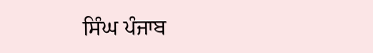ਸਿੰਘ ਪੰਜਾਬ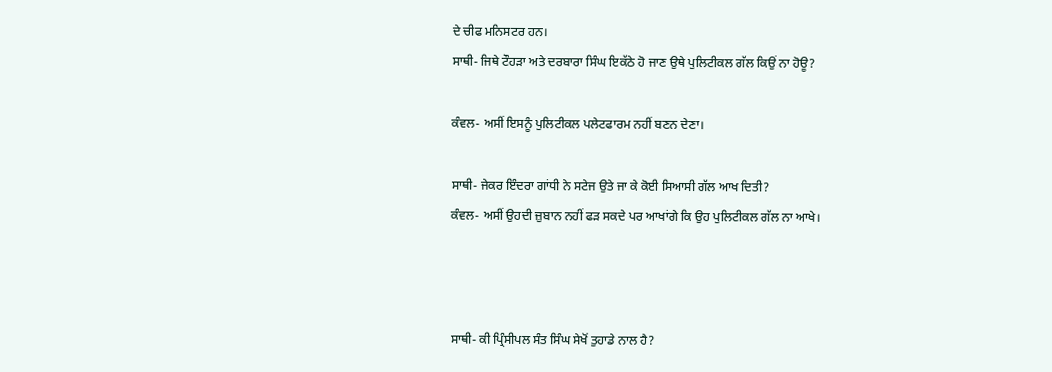ਦੇ ਚੀਫ ਮਨਿਸਟਰ ਹਨ।
ਸਾਥੀ- ਜਿਥੇ ਟੌਹੜਾ ਅਤੇ ਦਰਬਾਰਾ ਸਿੰਘ ਇਕੱਠੇ ਹੋ ਜਾਣ ਉਥੇ ਪੁਲਿਟੀਕਲ ਗੱਲ ਕਿਉਂ ਨਾ ਹੋਊ?

ਕੰਵਲ- ਅਸੀਂ ਇਸਨੂੰ ਪੁਲਿਟੀਕਲ ਪਲੇਟਫਾਰਮ ਨਹੀਂ ਬਣਨ ਦੇਣਾ।

ਸਾਥੀ- ਜੇਕਰ ਇੰਦਰਾ ਗਾਂਧੀ ਨੇ ਸਟੇਜ ਉਤੇ ਜਾ ਕੇ ਕੋਈ ਸਿਆਸੀ ਗੱਲ ਆਖ ਦਿਤੀ?
ਕੰਵਲ- ਅਸੀਂ ਉਹਦੀ ਜ਼ੁਬਾਨ ਨਹੀਂ ਫੜ ਸਕਦੇ ਪਰ ਆਖਾਂਗੇ ਕਿ ਉਹ ਪੁਲਿਟੀਕਲ ਗੱਲ ਨਾ ਆਖੇ।



ਸਾਥੀ- ਕੀ ਪ੍ਰਿੰਸੀਪਲ ਸੰਤ ਸਿੰਘ ਸੇਖੋਂ ਤੁਹਾਡੇ ਨਾਲ ਹੈ?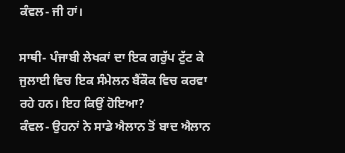ਕੰਵਲ- ਜੀ ਹਾਂ।

ਸਾਥੀ- ਪੰਜਾਬੀ ਲੇਖਕਾਂ ਦਾ ਇਕ ਗਰੁੱਪ ਟੁੱਟ ਕੇ ਜੁਲਾਈ ਵਿਚ ਇਕ ਸੰਮੇਲਨ ਬੈਂਕੌਕ ਵਿਚ ਕਰਵਾ ਰਹੇ ਹਨ। ਇਹ ਕਿਉਂ ਹੋਇਆ?
ਕੰਵਲ- ਉਹਨਾਂ ਨੇ ਸਾਡੇ ਐਲਾਨ ਤੋਂ ਬਾਦ ਐਲਾਨ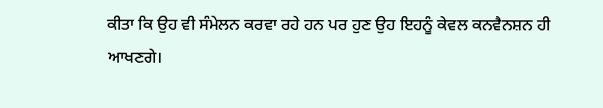ਕੀਤਾ ਕਿ ਉਹ ਵੀ ਸੰਮੇਲਨ ਕਰਵਾ ਰਹੇ ਹਨ ਪਰ ਹੁਣ ਉਹ ਇਹਨੂੰ ਕੇਵਲ ਕਨਵੈਨਸ਼ਨ ਹੀ ਆਖਣਗੇ।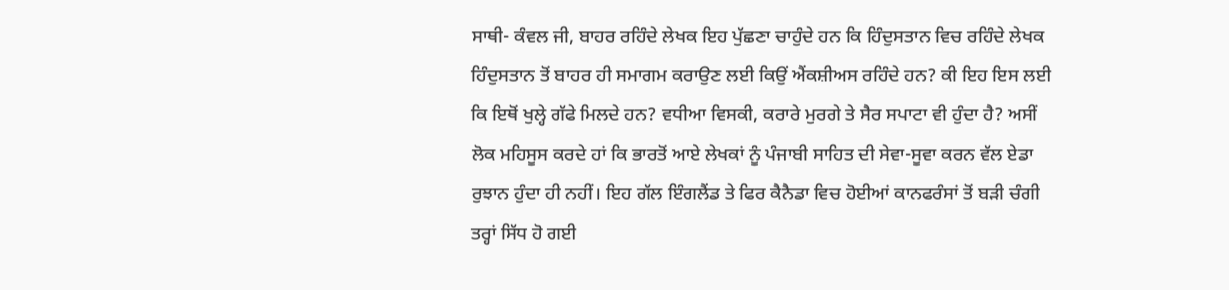ਸਾਥੀ- ਕੰਵਲ ਜੀ, ਬਾਹਰ ਰਹਿੰਦੇ ਲੇਖਕ ਇਹ ਪੁੱਛਣਾ ਚਾਹੁੰਦੇ ਹਨ ਕਿ ਹਿੰਦੁਸਤਾਨ ਵਿਚ ਰਹਿੰਦੇ ਲੇਖਕ ਹਿੰਦੁਸਤਾਨ ਤੋਂ ਬਾਹਰ ਹੀ ਸਮਾਗਮ ਕਰਾਉਣ ਲਈ ਕਿਉਂ ਐਂਕਸ਼ੀਅਸ ਰਹਿੰਦੇ ਹਨ? ਕੀ ਇਹ ਇਸ ਲਈ ਕਿ ਇਥੋਂ ਖੁਲ੍ਹੇ ਗੱਫੇ ਮਿਲਦੇ ਹਨ? ਵਧੀਆ ਵਿਸਕੀ, ਕਰਾਰੇ ਮੁਰਗੇ ਤੇ ਸੈਰ ਸਪਾਟਾ ਵੀ ਹੁੰਦਾ ਹੈ? ਅਸੀਂ ਲੋਕ ਮਹਿਸੂਸ ਕਰਦੇ ਹਾਂ ਕਿ ਭਾਰਤੋਂ ਆਏ ਲੇਖਕਾਂ ਨੂੰ ਪੰਜਾਬੀ ਸਾਹਿਤ ਦੀ ਸੇਵਾ-ਸੂਵਾ ਕਰਨ ਵੱਲ ਏਡਾ ਰੁਝਾਨ ਹੁੰਦਾ ਹੀ ਨਹੀਂ। ਇਹ ਗੱਲ ਇੰਗਲੈਂਡ ਤੇ ਫਿਰ ਕੈਨੈਡਾ ਵਿਚ ਹੋਈਆਂ ਕਾਨਫਰੰਸਾਂ ਤੋਂ ਬੜੀ ਚੰਗੀ ਤਰ੍ਹਾਂ ਸਿੱਧ ਹੋ ਗਈ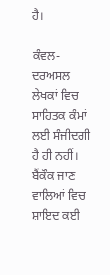ਹੈ।

ਕੰਵਲ- ਦਰਅਸਲ ਲੇਖਕਾਂ ਵਿਚ ਸਾਹਿਤਕ ਕੰਮਾਂ ਲਈ ਸੰਜੀਦਗੀ ਹੈ ਹੀ ਨਹੀਂ। ਬੈਂਕੌਕ ਜਾਣ ਵਾਲਿਆਂ ਵਿਚ ਸ਼ਾਇਦ ਕਈ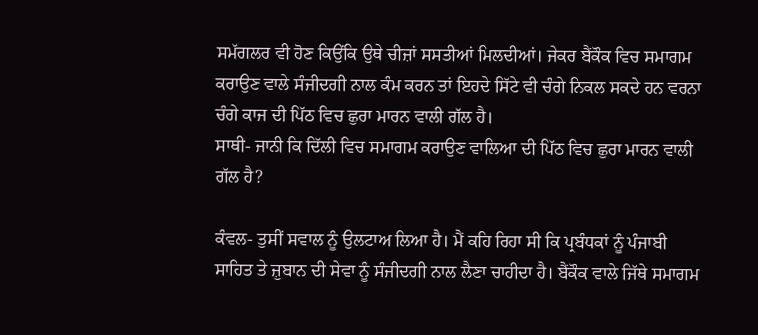ਸਮੱਗਲਰ ਵੀ ਹੋਣ ਕਿਉਂਕਿ ਉਥੇ ਚੀਜ਼ਾਂ ਸਸਤੀਆਂ ਮਿਲਦੀਆਂ। ਜੇਕਰ ਬੈਂਕੌਕ ਵਿਚ ਸਮਾਗਮ ਕਰਾਉਣ ਵਾਲੇ ਸੰਜੀਦਗੀ ਨਾਲ ਕੰਮ ਕਰਨ ਤਾਂ ਇਹਦੇ ਸਿੱਟੇ ਵੀ ਚੰਗੇ ਨਿਕਲ ਸਕਦੇ ਹਨ ਵਰਨਾ ਚੰਗੇ ਕਾਜ ਦੀ ਪਿੱਠ ਵਿਚ ਛੁਰਾ ਮਾਰਨ ਵਾਲੀ ਗੱਲ ਹੈ।
ਸਾਥੀ- ਜਾਨੀ ਕਿ ਦਿੱਲੀ ਵਿਚ ਸਮਾਗਮ ਕਰਾਉਣ ਵਾਲਿਆ ਦੀ ਪਿੱਠ ਵਿਚ ਛੁਰਾ ਮਾਰਨ ਵਾਲੀ ਗੱਲ ਹੈ?

ਕੰਵਲ- ਤੁਸੀਂ ਸਵਾਲ ਨੂੰ ਉਲਟਾਅ ਲਿਆ ਹੈ। ਮੈਂ ਕਹਿ ਰਿਹਾ ਸੀ ਕਿ ਪ੍ਰਬੰਧਕਾਂ ਨੂੰ ਪੰਜਾਬੀ ਸਾਹਿਤ ਤੇ ਜ਼ੁਬਾਨ ਦੀ ਸੇਵਾ ਨੂੰ ਸੰਜੀਦਗੀ ਨਾਲ ਲੈਣਾ ਚਾਹੀਦਾ ਹੈ। ਬੈਂਕੌਕ ਵਾਲੇ ਜਿੱਥੇ ਸਮਾਗਮ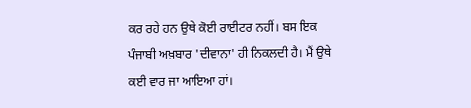ਕਰ ਰਹੇ ਹਨ ਉਥੇ ਕੋਈ ਰਾਈਟਰ ਨਹੀਂ। ਬਸ ਇਕ ਪੰਜਾਬੀ ਅਖ਼ਬਾਰ 'ਦੀਵਾਨਾ' ਹੀ ਨਿਕਲਦੀ ਹੈ। ਮੈਂ ਉਥੇ ਕਈ ਵਾਰ ਜਾ ਆਇਆ ਹਾਂ।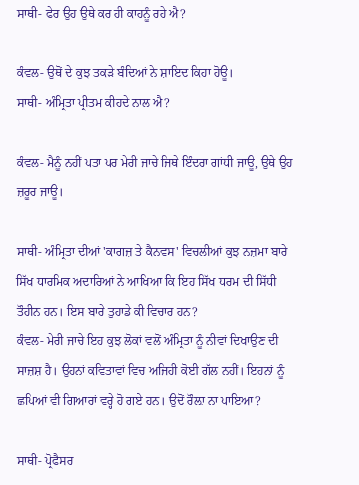ਸਾਥੀ- ਫੇਰ ਉਹ ਉਥੇ ਕਰ ਹੀ ਕਾਹਨੂੰ ਰਹੇ ਐ?

ਕੰਵਲ- ਉਥੋਂ ਦੇ ਕੁਝ ਤਕੜੇ ਬੰਦਿਆਂ ਨੇ ਸ਼ਾਇਦ ਕਿਹਾ ਹੋਊ।
ਸਾਥੀ- ਅੰਮ੍ਰਿਤਾ ਪ੍ਰੀਤਮ ਕੀਹਦੇ ਨਾਲ ਐ?

ਕੰਵਲ- ਮੈਨੂੰ ਨਹੀਂ ਪਤਾ ਪਰ ਮੇਰੀ ਜਾਚੇ ਜਿਥੇ ਇੰਦਰਾ ਗਾਂਧੀ ਜਾਊ, ਉਥੇ ਉਹ ਜ਼ਰੂਰ ਜਾਊ।

ਸਾਥੀ- ਅੰਮ੍ਰਿਤਾ ਦੀਆਂ 'ਕਾਗਜ਼ ਤੇ ਕੈਨਵਸ' ਵਿਚਲੀਆਂ ਕੁਝ ਨਜ਼ਮਾ ਬਾਰੇ ਸਿੱਖ ਧਾਰਮਿਕ ਅਦਾਰਿਆਂ ਨੇ ਆਖਿਆ ਕਿ ਇਹ ਸਿੱਖ ਧਰਮ ਦੀ ਸਿੱਧੀ ਤੌਹੀਨ ਹਨ। ਇਸ ਬਾਰੇ ਤੁਹਾਡੇ ਕੀ ਵਿਚਾਰ ਹਨ?
ਕੰਵਲ- ਮੇਰੀ ਜਾਚੇ ਇਹ ਕੁਝ ਲੋਕਾਂ ਵਲੋਂ ਅੰਮ੍ਰਿਤਾ ਨੂੰ ਨੀਵਾਂ ਦਿਖਾਉਣ ਦੀ ਸਾਜ਼ਸ਼ ਹੈ। ਉਹਨਾਂ ਕਵਿਤਾਵਾਂ ਵਿਚ ਅਜਿਹੀ ਕੋਈ ਗੱਲ ਨਹੀਂ। ਇਹਨਾਂ ਨੂੰ ਛਪਿਆਂ ਵੀ ਗਿਆਰਾਂ ਵਰ੍ਹੇ ਹੋ ਗਏ ਹਨ। ਉਦੋਂ ਰੌਲ਼ਾ ਨਾ ਪਾਇਆ?

ਸਾਥੀ- ਪ੍ਰੋਫੈਸਰ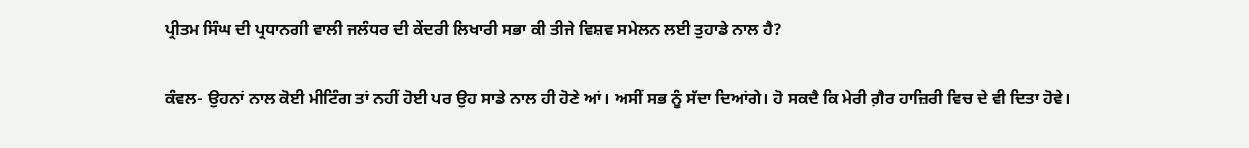ਪ੍ਰੀਤਮ ਸਿੰਘ ਦੀ ਪ੍ਰਧਾਨਗੀ ਵਾਲੀ ਜਲੰਧਰ ਦੀ ਕੇਂਦਰੀ ਲਿਖਾਰੀ ਸਭਾ ਕੀ ਤੀਜੇ ਵਿਸ਼ਵ ਸਮੇਲਨ ਲਈ ਤੁਹਾਡੇ ਨਾਲ ਹੈ?

ਕੰਵਲ- ਉਹਨਾਂ ਨਾਲ ਕੋਈ ਮੀਟਿੰਗ ਤਾਂ ਨਹੀਂ ਹੋਈ ਪਰ ਉਹ ਸਾਡੇ ਨਾਲ ਹੀ ਹੋਣੇ ਆਂ। ਅਸੀਂ ਸਭ ਨੂੰ ਸੱਦਾ ਦਿਆਂਗੇ। ਹੋ ਸਕਦੈ ਕਿ ਮੇਰੀ ਗ਼ੈਰ ਹਾਜ਼ਿਰੀ ਵਿਚ ਦੇ ਵੀ ਦਿਤਾ ਹੋਵੇ।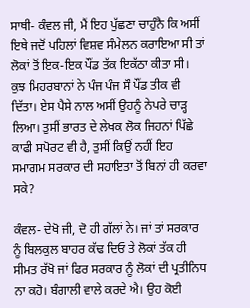ਸਾਥੀ- ਕੰਵਲ ਜੀ, ਮੈਂ ਇਹ ਪੁੱਛਣਾ ਚਾਹੁੰਨੈ ਕਿ ਅਸੀਂ ਇਥੇ ਜਦੋਂ ਪਹਿਲਾਂ ਵਿਸ਼ਵ ਸੰਮੇਲਨ ਕਰਾਇਆ ਸੀ ਤਾਂ ਲੋਕਾਂ ਤੋਂ ਇਕ-ਇਕ ਪੌਂਡ ਤੱਕ ਇਕੱਠਾ ਕੀਤਾ ਸੀ। ਕੁਝ ਮਿਹਰਬਾਨਾਂ ਨੇ ਪੰਜ ਪੰਜ ਸੌ ਪੌਂਡ ਤੀਕ ਵੀ ਦਿੱਤਾ। ਏਸ ਪੈਸੇ ਨਾਲ ਅਸੀਂ ਉਹਨੂੰ ਨੇਪਰੇ ਚਾੜ੍ਹ ਲਿਆ। ਤੁਸੀਂ ਭਾਰਤ ਦੇ ਲੇਖਕ ਲੋਕ ਜਿਹਨਾਂ ਪਿੱਛੇ ਕਾਫੀ ਸਪੋਰਟ ਵੀ ਹੈ, ਤੁਸੀਂ ਕਿਉਂ ਨਹੀਂ ਇਹ ਸਮਾਗਮ ਸਰਕਾਰ ਦੀ ਸਹਾਇਤਾ ਤੋਂ ਬਿਨਾਂ ਹੀ ਕਰਵਾ ਸਕੇ?

ਕੰਵਲ- ਦੇਖੋ ਜੀ, ਦੋ ਹੀ ਗੱਲਾਂ ਨੇ। ਜਾਂ ਤਾਂ ਸਰਕਾਰ ਨੂੰ ਬਿਲਕੁਲ ਬਾਹਰ ਕੱਢ ਦਿਓ ਤੇ ਲੋਕਾਂ ਤੱਕ ਹੀ ਸੀਮਤ ਰੱਖੋ ਜਾਂ ਫਿਰ ਸਰਕਾਰ ਨੂੰ ਲੋਕਾਂ ਦੀ ਪ੍ਰਤੀਨਿਧ ਨਾ ਕਹੋ। ਬੰਗਾਲੀ ਵਾਲੇ ਕਰਦੇ ਐ। ਉਹ ਕੋਈ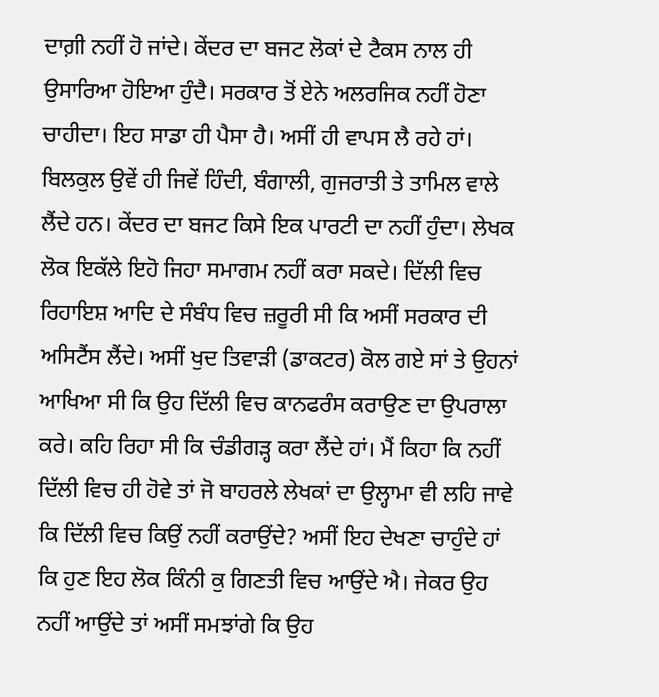ਦਾਗ਼ੀ ਨਹੀਂ ਹੋ ਜਾਂਦੇ। ਕੇਂਦਰ ਦਾ ਬਜਟ ਲੋਕਾਂ ਦੇ ਟੈਕਸ ਨਾਲ ਹੀ ਉਸਾਰਿਆ ਹੋਇਆ ਹੁੰਦੈ। ਸਰਕਾਰ ਤੋਂ ਏਨੇ ਅਲਰਜਿਕ ਨਹੀਂ ਹੋਣਾ ਚਾਹੀਦਾ। ਇਹ ਸਾਡਾ ਹੀ ਪੈਸਾ ਹੈ। ਅਸੀਂ ਹੀ ਵਾਪਸ ਲੈ ਰਹੇ ਹਾਂ। ਬਿਲਕੁਲ ਉਵੇਂ ਹੀ ਜਿਵੇਂ ਹਿੰਦੀ, ਬੰਗਾਲੀ, ਗੁਜਰਾਤੀ ਤੇ ਤਾਮਿਲ ਵਾਲੇ ਲੈਂਦੇ ਹਨ। ਕੇਂਦਰ ਦਾ ਬਜਟ ਕਿਸੇ ਇਕ ਪਾਰਟੀ ਦਾ ਨਹੀਂ ਹੁੰਦਾ। ਲੇਖਕ ਲੋਕ ਇਕੱਲੇ ਇਹੋ ਜਿਹਾ ਸਮਾਗਮ ਨਹੀਂ ਕਰਾ ਸਕਦੇ। ਦਿੱਲੀ ਵਿਚ ਰਿਹਾਇਸ਼ ਆਦਿ ਦੇ ਸੰਬੰਧ ਵਿਚ ਜ਼ਰੂਰੀ ਸੀ ਕਿ ਅਸੀਂ ਸਰਕਾਰ ਦੀ ਅਸਿਟੈਂਸ ਲੈਂਦੇ। ਅਸੀਂ ਖੁਦ ਤਿਵਾੜੀ (ਡਾਕਟਰ) ਕੋਲ ਗਏ ਸਾਂ ਤੇ ਉਹਨਾਂ ਆਖਿਆ ਸੀ ਕਿ ਉਹ ਦਿੱਲੀ ਵਿਚ ਕਾਨਫਰੰਸ ਕਰਾਉਣ ਦਾ ਉਪਰਾਲਾ ਕਰੇ। ਕਹਿ ਰਿਹਾ ਸੀ ਕਿ ਚੰਡੀਗੜ੍ਹ ਕਰਾ ਲੈਂਦੇ ਹਾਂ। ਮੈਂ ਕਿਹਾ ਕਿ ਨਹੀਂ ਦਿੱਲੀ ਵਿਚ ਹੀ ਹੋਵੇ ਤਾਂ ਜੋ ਬਾਹਰਲੇ ਲੇਖਕਾਂ ਦਾ ਉਲ੍ਹਾਮਾ ਵੀ ਲਹਿ ਜਾਵੇ ਕਿ ਦਿੱਲੀ ਵਿਚ ਕਿਉਂ ਨਹੀਂ ਕਰਾਉਂਦੇ? ਅਸੀਂ ਇਹ ਦੇਖਣਾ ਚਾਹੁੰਦੇ ਹਾਂ ਕਿ ਹੁਣ ਇਹ ਲੋਕ ਕਿੰਨੀ ਕੁ ਗਿਣਤੀ ਵਿਚ ਆਉਂਦੇ ਐ। ਜੇਕਰ ਉਹ ਨਹੀਂ ਆਉਂਦੇ ਤਾਂ ਅਸੀਂ ਸਮਝਾਂਗੇ ਕਿ ਉਹ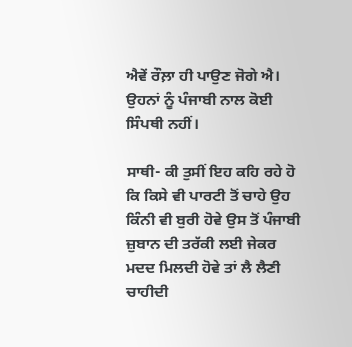ਐਵੇਂ ਰੌਲ਼ਾ ਹੀ ਪਾਉਣ ਜੋਗੇ ਐ। ਉਹਨਾਂ ਨੂੰ ਪੰਜਾਬੀ ਨਾਲ ਕੋਈ ਸਿੰਪਥੀ ਨਹੀਂ।

ਸਾਥੀ- ਕੀ ਤੁਸੀਂ ਇਹ ਕਹਿ ਰਹੇ ਹੋ ਕਿ ਕਿਸੇ ਵੀ ਪਾਰਟੀ ਤੋਂ ਚਾਹੇ ਉਹ ਕਿੰਨੀ ਵੀ ਬੁਰੀ ਹੋਵੇ ਉਸ ਤੋਂ ਪੰਜਾਬੀ ਜ਼ੁਬਾਨ ਦੀ ਤਰੱਕੀ ਲਈ ਜੇਕਰ ਮਦਦ ਮਿਲਦੀ ਹੋਵੇ ਤਾਂ ਲੈ ਲੈਣੀ ਚਾਹੀਦੀ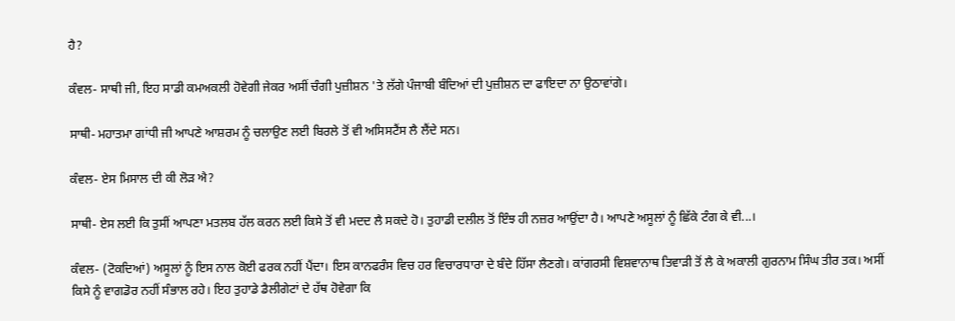ਹੈ?

ਕੰਵਲ- ਸਾਥੀ ਜੀ, ਇਹ ਸਾਡੀ ਕਮਅਕਲੀ ਹੋਵੇਗੀ ਜੇਕਰ ਅਸੀਂ ਚੰਗੀ ਪੁਜ਼ੀਸ਼ਨ 'ਤੇ ਲੱਗੇ ਪੰਜਾਬੀ ਬੰਦਿਆਂ ਦੀ ਪੁਜ਼ੀਸ਼ਨ ਦਾ ਫਾਇਦਾ ਨਾ ਉਠਾਵਾਂਗੇ।

ਸਾਥੀ- ਮਹਾਤਮਾ ਗਾਂਧੀ ਜੀ ਆਪਣੇ ਆਸ਼ਰਮ ਨੂੰ ਚਲਾਉਣ ਲਈ ਬਿਰਲੇ ਤੋਂ ਵੀ ਅਸਿਸਟੈਂਸ ਲੈ ਲੈਂਦੇ ਸਨ।

ਕੰਵਲ- ਏਸ ਮਿਸਾਲ ਦੀ ਕੀ ਲੋੜ ਐ?

ਸਾਥੀ- ਏਸ ਲਈ ਕਿ ਤੁਸੀਂ ਆਪਣਾ ਮਤਲਬ ਹੱਲ ਕਰਨ ਲਈ ਕਿਸੇ ਤੋਂ ਵੀ ਮਦਦ ਲੈ ਸਕਦੇ ਹੋ। ਤੁਹਾਡੀ ਦਲੀਲ ਤੋਂ ਇੰਝ ਹੀ ਨਜ਼ਰ ਆਉਂਦਾ ਹੈ। ਆਪਣੇ ਅਸੂਲਾਂ ਨੂੰ ਛਿੱਕੇ ਟੰਗ ਕੇ ਵੀ...।

ਕੰਵਲ- (ਟੋਕਦਿਆਂ) ਅਸੂਲਾਂ ਨੂੰ ਇਸ ਨਾਲ ਕੋਈ ਫਰਕ ਨਹੀਂ ਪੈਂਦਾ। ਇਸ ਕਾਨਫਰੰਸ ਵਿਚ ਹਰ ਵਿਚਾਰਧਾਰਾ ਦੇ ਬੰਦੇ ਹਿੱਸਾ ਲੈਣਗੇ। ਕਾਂਗਰਸੀ ਵਿਸ਼ਵਾਨਾਥ ਤਿਵਾੜੀ ਤੋਂ ਲੈ ਕੇ ਅਕਾਲੀ ਗੁਰਨਾਮ ਸਿੰਘ ਤੀਰ ਤਕ। ਅਸੀਂ ਕਿਸੇ ਨੂੰ ਵਾਗਡੋਰ ਨਹੀਂ ਸੰਭਾਲ ਰਹੇ। ਇਹ ਤੁਹਾਡੇ ਡੈਲੀਗੇਟਾਂ ਦੇ ਹੱਥ ਹੋਵੇਗਾ ਕਿ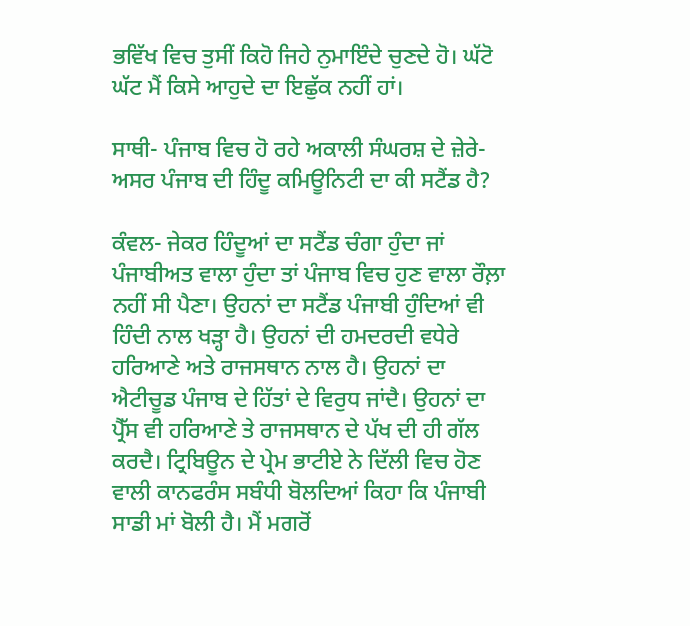ਭਵਿੱਖ ਵਿਚ ਤੁਸੀਂ ਕਿਹੋ ਜਿਹੇ ਨੁਮਾਇੰਦੇ ਚੁਣਦੇ ਹੋ। ਘੱਟੋ ਘੱਟ ਮੈਂ ਕਿਸੇ ਆਹੁਦੇ ਦਾ ਇਛੁੱਕ ਨਹੀਂ ਹਾਂ।

ਸਾਥੀ- ਪੰਜਾਬ ਵਿਚ ਹੋ ਰਹੇ ਅਕਾਲੀ ਸੰਘਰਸ਼ ਦੇ ਜ਼ੇਰੇ- ਅਸਰ ਪੰਜਾਬ ਦੀ ਹਿੰਦੂ ਕਮਿਊਨਿਟੀ ਦਾ ਕੀ ਸਟੈਂਡ ਹੈ?

ਕੰਵਲ- ਜੇਕਰ ਹਿੰਦੂਆਂ ਦਾ ਸਟੈਂਡ ਚੰਗਾ ਹੁੰਦਾ ਜਾਂ ਪੰਜਾਬੀਅਤ ਵਾਲਾ ਹੁੰਦਾ ਤਾਂ ਪੰਜਾਬ ਵਿਚ ਹੁਣ ਵਾਲਾ ਰੌਲ਼ਾ ਨਹੀਂ ਸੀ ਪੈਣਾ। ਉਹਨਾਂ ਦਾ ਸਟੈਂਡ ਪੰਜਾਬੀ ਹੁੰਦਿਆਂ ਵੀ ਹਿੰਦੀ ਨਾਲ ਖੜ੍ਹਾ ਹੈ। ਉਹਨਾਂ ਦੀ ਹਮਦਰਦੀ ਵਧੇਰੇ ਹਰਿਆਣੇ ਅਤੇ ਰਾਜਸਥਾਨ ਨਾਲ ਹੈ। ਉਹਨਾਂ ਦਾ ਐਟੀਚੂਡ ਪੰਜਾਬ ਦੇ ਹਿੱਤਾਂ ਦੇ ਵਿਰੁਧ ਜਾਂਦੈ। ਉਹਨਾਂ ਦਾ ਪ੍ਰੈੱਸ ਵੀ ਹਰਿਆਣੇ ਤੇ ਰਾਜਸਥਾਨ ਦੇ ਪੱਖ ਦੀ ਹੀ ਗੱਲ ਕਰਦੈ। ਟ੍ਰਿਬਿਊਨ ਦੇ ਪ੍ਰੇਮ ਭਾਟੀਏ ਨੇ ਦਿੱਲੀ ਵਿਚ ਹੋਣ ਵਾਲੀ ਕਾਨਫਰੰਸ ਸਬੰਧੀ ਬੋਲਦਿਆਂ ਕਿਹਾ ਕਿ ਪੰਜਾਬੀ ਸਾਡੀ ਮਾਂ ਬੋਲੀ ਹੈ। ਮੈਂ ਮਗਰੋਂ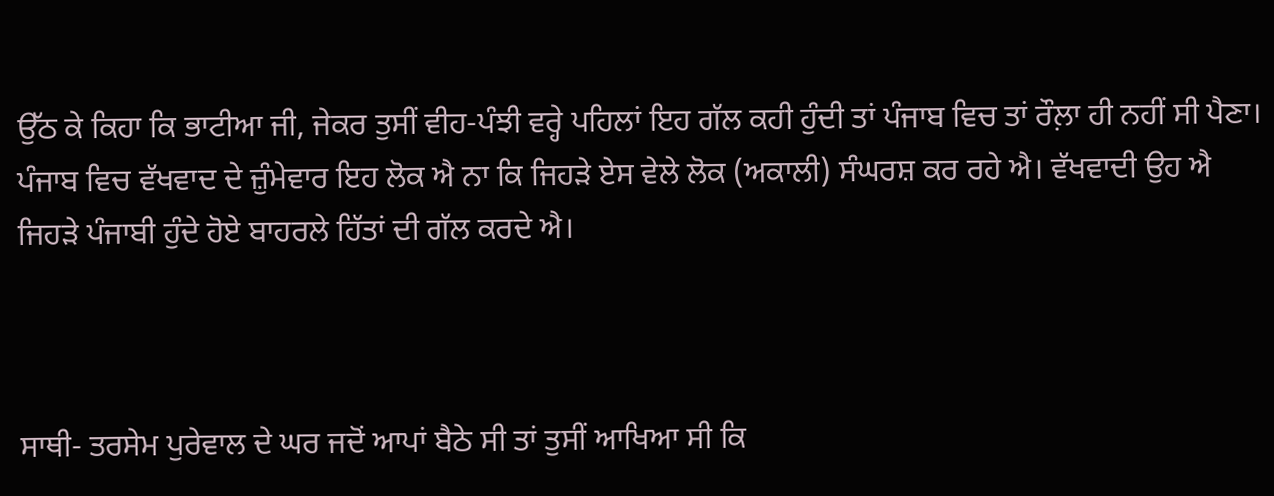ਉੱਠ ਕੇ ਕਿਹਾ ਕਿ ਭਾਟੀਆ ਜੀ, ਜੇਕਰ ਤੁਸੀਂ ਵੀਹ-ਪੰਝੀ ਵਰ੍ਹੇ ਪਹਿਲਾਂ ਇਹ ਗੱਲ ਕਹੀ ਹੁੰਦੀ ਤਾਂ ਪੰਜਾਬ ਵਿਚ ਤਾਂ ਰੌਲ਼ਾ ਹੀ ਨਹੀਂ ਸੀ ਪੈਣਾ। ਪੰਜਾਬ ਵਿਚ ਵੱਖਵਾਦ ਦੇ ਜ਼ੁੰਮੇਵਾਰ ਇਹ ਲੋਕ ਐ ਨਾ ਕਿ ਜਿਹੜੇ ਏਸ ਵੇਲੇ ਲੋਕ (ਅਕਾਲੀ) ਸੰਘਰਸ਼ ਕਰ ਰਹੇ ਐ। ਵੱਖਵਾਦੀ ਉਹ ਐ ਜਿਹੜੇ ਪੰਜਾਬੀ ਹੁੰਦੇ ਹੋਏ ਬਾਹਰਲੇ ਹਿੱਤਾਂ ਦੀ ਗੱਲ ਕਰਦੇ ਐ।



ਸਾਥੀ- ਤਰਸੇਮ ਪੁਰੇਵਾਲ ਦੇ ਘਰ ਜਦੋਂ ਆਪਾਂ ਬੈਠੇ ਸੀ ਤਾਂ ਤੁਸੀਂ ਆਖਿਆ ਸੀ ਕਿ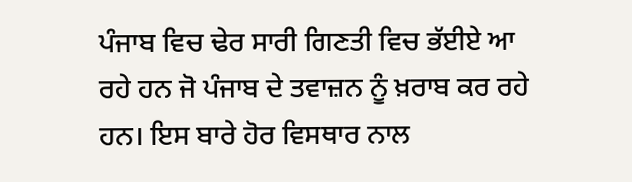ਪੰਜਾਬ ਵਿਚ ਢੇਰ ਸਾਰੀ ਗਿਣਤੀ ਵਿਚ ਭੱਈਏ ਆ ਰਹੇ ਹਨ ਜੋ ਪੰਜਾਬ ਦੇ ਤਵਾਜ਼ਨ ਨੂੰ ਖ਼ਰਾਬ ਕਰ ਰਹੇ ਹਨ। ਇਸ ਬਾਰੇ ਹੋਰ ਵਿਸਥਾਰ ਨਾਲ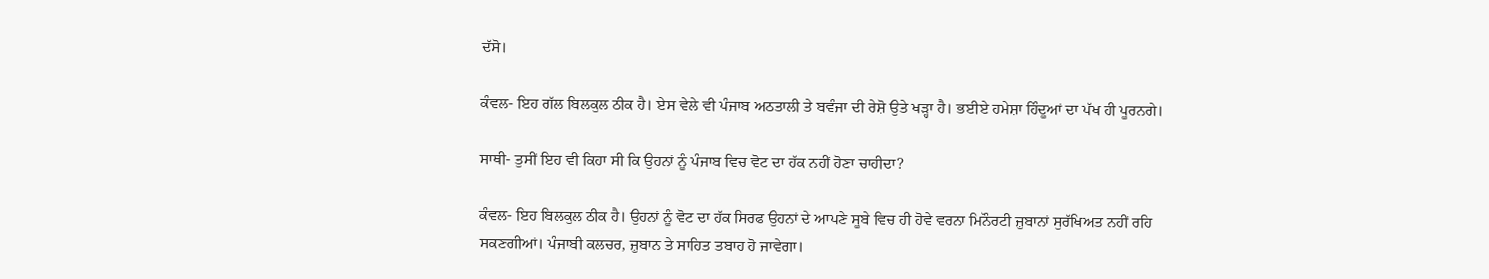ਦੱਸੋ।

ਕੰਵਲ- ਇਹ ਗੱਲ ਬਿਲਕੁਲ ਠੀਕ ਹੈ। ਏਸ ਵੇਲੇ ਵੀ ਪੰਜਾਬ ਅਠਤਾਲੀ ਤੇ ਬਵੰਜਾ ਦੀ ਰੇਸ਼ੋ ਉਤੇ ਖੜ੍ਹਾ ਹੈ। ਭਈਏ ਹਮੇਸ਼ਾ ਹਿੰਦੂਆਂ ਦਾ ਪੱਖ ਹੀ ਪੂਰਨਗੇ।

ਸਾਥੀ- ਤੁਸੀਂ ਇਹ ਵੀ ਕਿਹਾ ਸੀ ਕਿ ਉਹਨਾਂ ਨੂੰ ਪੰਜਾਬ ਵਿਚ ਵੋਟ ਦਾ ਹੱਕ ਨਹੀਂ ਹੋਣਾ ਚਾਹੀਦਾ?

ਕੰਵਲ- ਇਹ ਬਿਲਕੁਲ ਠੀਕ ਹੈ। ਉਹਨਾਂ ਨੂੰ ਵੋਟ ਦਾ ਹੱਕ ਸਿਰਫ ਉਹਨਾਂ ਦੇ ਆਪਣੇ ਸੂਬੇ ਵਿਚ ਹੀ ਹੋਵੇ ਵਰਨਾ ਮਿਨੌਰਟੀ ਜ਼ੁਬਾਨਾਂ ਸੁਰੱਖਿਅਤ ਨਹੀਂ ਰਹਿ ਸਕਣਗੀਆਂ। ਪੰਜਾਬੀ ਕਲਚਰ, ਜ਼ੁਬਾਨ ਤੇ ਸਾਹਿਤ ਤਬਾਹ ਹੋ ਜਾਵੇਗਾ।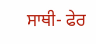ਸਾਥੀ- ਫੇਰ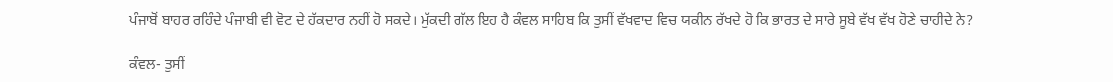ਪੰਜਾਬੋਂ ਬਾਹਰ ਰਹਿੰਦੇ ਪੰਜਾਬੀ ਵੀ ਵੋਟ ਦੇ ਹੱਕਦਾਰ ਨਹੀਂ ਹੋ ਸਕਦੇ। ਮੁੱਕਦੀ ਗੱਲ ਇਹ ਹੈ ਕੰਵਲ ਸਾਹਿਬ ਕਿ ਤੁਸੀਂ ਵੱਖਵਾਦ ਵਿਚ ਯਕੀਨ ਰੱਖਦੇ ਹੋ ਕਿ ਭਾਰਤ ਦੇ ਸਾਰੇ ਸੂਬੇ ਵੱਖ ਵੱਖ ਹੋਣੇ ਚਾਹੀਦੇ ਨੇ?

ਕੰਵਲ- ਤੁਸੀਂ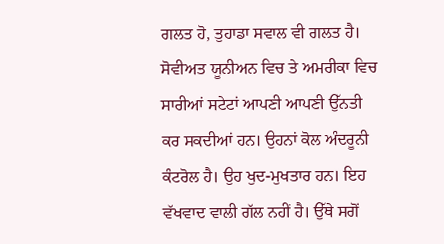ਗਲਤ ਹੋ, ਤੁਹਾਡਾ ਸਵਾਲ ਵੀ ਗਲਤ ਹੈ। ਸੋਵੀਅਤ ਯੂਨੀਅਨ ਵਿਚ ਤੇ ਅਮਰੀਕਾ ਵਿਚ ਸਾਰੀਆਂ ਸਟੇਟਾਂ ਆਪਣੀ ਆਪਣੀ ਉੱਨਤੀ ਕਰ ਸਕਦੀਆਂ ਹਨ। ਉਹਨਾਂ ਕੋਲ ਅੰਦਰੂਨੀ ਕੰਟਰੋਲ ਹੈ। ਉਹ ਖੁਦ-ਮੁਖਤਾਰ ਹਨ। ਇਹ ਵੱਖਵਾਦ ਵਾਲੀ ਗੱਲ ਨਹੀਂ ਹੈ। ਉੱਥੇ ਸਗੋਂ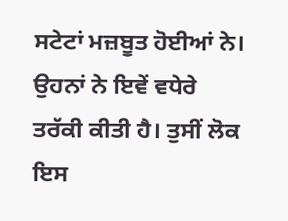ਸਟੇਟਾਂ ਮਜ਼ਬੂਤ ਹੋਈਆਂ ਨੇ। ਉਹਨਾਂ ਨੇ ਇਵੇਂ ਵਧੇਰੇ ਤਰੱਕੀ ਕੀਤੀ ਹੈ। ਤੁਸੀਂ ਲੋਕ ਇਸ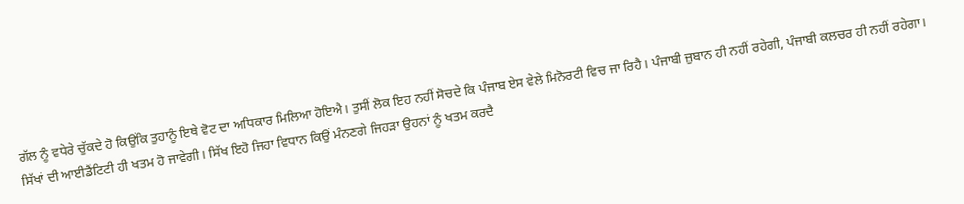ਗੱਲ ਨੂੰ ਵਧੇਰੇ ਚੁੱਕਦੇ ਹੋ ਕਿਉਂਕਿ ਤੁਹਾਨੂੰ ਇਥੇ ਵੋਟ ਦਾ ਅਧਿਕਾਰ ਮਿਲਿਆ ਹੋਇਐ। ਤੁਸੀਂ ਲੋਕ ਇਹ ਨਹੀਂ ਸੋਚਦੇ ਕਿ ਪੰਜਾਬ ਏਸ ਵੇਲੇ ਮਿਨੋਰਟੀ ਵਿਚ ਜਾ ਰਿਹੈ। ਪੰਜਾਬੀ ਜ਼ੁਬਾਨ ਹੀ ਨਹੀਂ ਰਹੇਗੀ, ਪੰਜਾਬੀ ਕਲਚਰ ਹੀ ਨਹੀਂ ਰਹੇਗਾ। ਸਿੱਖਾਂ ਦੀ ਆਈਡੈਂਟਿਟੀ ਹੀ ਖਤਮ ਹੋ ਜਾਵੇਗੀ। ਸਿੱਖ ਇਹੋ ਜਿਹਾ ਵਿਧਾਨ ਕਿਉਂ ਮੰਨਣਗੇ ਜਿਹੜਾ ਉਹਨਾਂ ਨੂੰ ਖਤਮ ਕਰਦੈ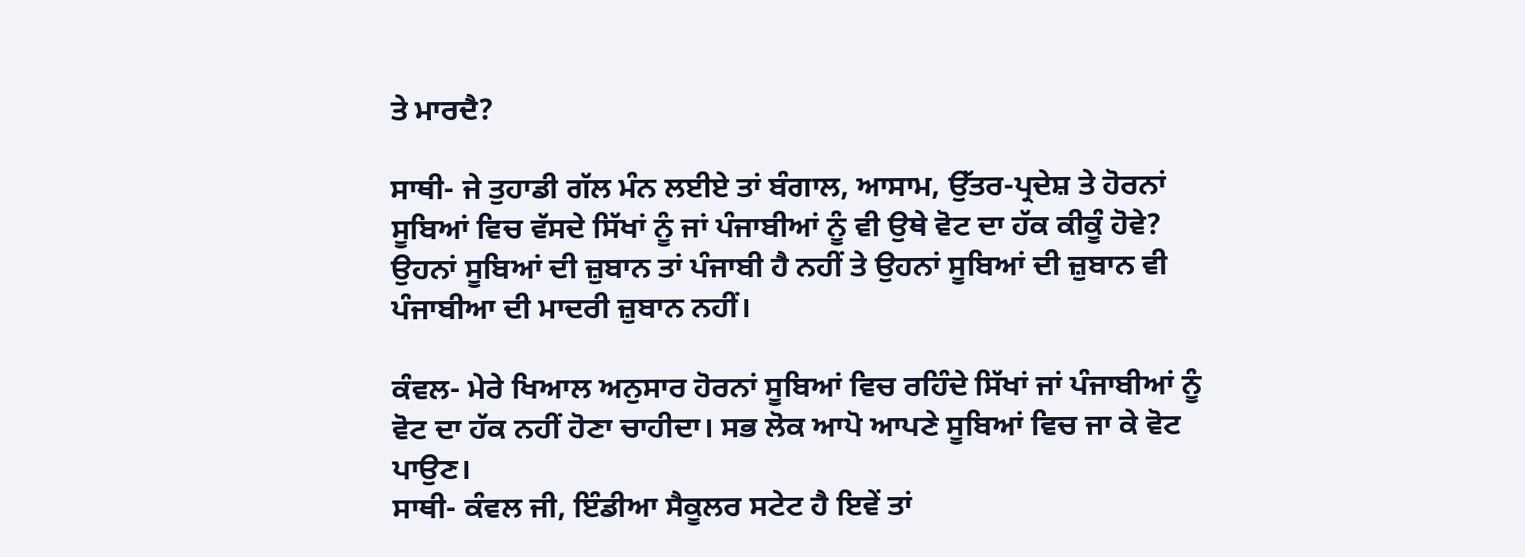ਤੇ ਮਾਰਦੈ?

ਸਾਥੀ- ਜੇ ਤੁਹਾਡੀ ਗੱਲ ਮੰਨ ਲਈਏ ਤਾਂ ਬੰਗਾਲ, ਆਸਾਮ, ਉੱਤਰ-ਪ੍ਰਦੇਸ਼ ਤੇ ਹੋਰਨਾਂ ਸੂਬਿਆਂ ਵਿਚ ਵੱਸਦੇ ਸਿੱਖਾਂ ਨੂੰ ਜਾਂ ਪੰਜਾਬੀਆਂ ਨੂੰ ਵੀ ਉਥੇ ਵੋਟ ਦਾ ਹੱਕ ਕੀਕੂੰ ਹੋਵੇ? ਉਹਨਾਂ ਸੂਬਿਆਂ ਦੀ ਜ਼ੁਬਾਨ ਤਾਂ ਪੰਜਾਬੀ ਹੈ ਨਹੀਂ ਤੇ ਉਹਨਾਂ ਸੂਬਿਆਂ ਦੀ ਜ਼ੁਬਾਨ ਵੀ ਪੰਜਾਬੀਆ ਦੀ ਮਾਦਰੀ ਜ਼ੁਬਾਨ ਨਹੀਂ।

ਕੰਵਲ- ਮੇਰੇ ਖਿਆਲ ਅਨੁਸਾਰ ਹੋਰਨਾਂ ਸੂਬਿਆਂ ਵਿਚ ਰਹਿੰਦੇ ਸਿੱਖਾਂ ਜਾਂ ਪੰਜਾਬੀਆਂ ਨੂੰ ਵੋਟ ਦਾ ਹੱਕ ਨਹੀਂ ਹੋਣਾ ਚਾਹੀਦਾ। ਸਭ ਲੋਕ ਆਪੋ ਆਪਣੇ ਸੂਬਿਆਂ ਵਿਚ ਜਾ ਕੇ ਵੋਟ ਪਾਉਣ।
ਸਾਥੀ- ਕੰਵਲ ਜੀ, ਇੰਡੀਆ ਸੈਕੂਲਰ ਸਟੇਟ ਹੈ ਇਵੇਂ ਤਾਂ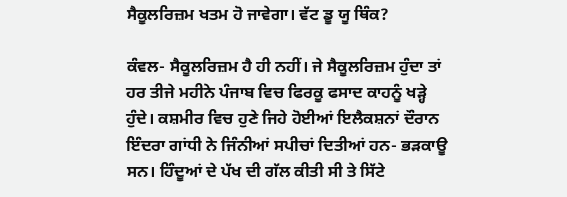ਸੈਕੂਲਰਿਜ਼ਮ ਖਤਮ ਹੋ ਜਾਵੇਗਾ। ਵੱਟ ਡੂ ਯੂ ਥਿੰਕ?

ਕੰਵਲ- ਸੈਕੂਲਰਿਜ਼ਮ ਹੈ ਹੀ ਨਹੀਂ। ਜੇ ਸੈਕੂਲਰਿਜ਼ਮ ਹੁੰਦਾ ਤਾਂ ਹਰ ਤੀਜੇ ਮਹੀਨੇ ਪੰਜਾਬ ਵਿਚ ਫਿਰਕੂ ਫਸਾਦ ਕਾਹਨੂੰ ਖੜ੍ਹੇ ਹੁੰਦੇ। ਕਸ਼ਮੀਰ ਵਿਚ ਹੁਣੇ ਜਿਹੇ ਹੋਈਆਂ ਇਲੈਕਸ਼ਨਾਂ ਦੌਰਾਨ ਇੰਦਰਾ ਗਾਂਧੀ ਨੇ ਜਿੰਨੀਆਂ ਸਪੀਚਾਂ ਦਿਤੀਆਂ ਹਨ- ਭੜਕਾਊ ਸਨ। ਹਿੰਦੂਆਂ ਦੇ ਪੱਖ ਦੀ ਗੱਲ ਕੀਤੀ ਸੀ ਤੇ ਸਿੱਟੇ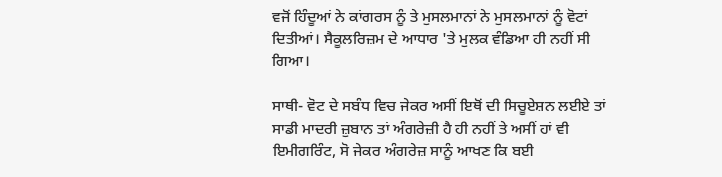ਵਜੋਂ ਹਿੰਦੂਆਂ ਨੇ ਕਾਂਗਰਸ ਨੂੰ ਤੇ ਮੁਸਲਮਾਨਾਂ ਨੇ ਮੁਸਲਮਾਨਾਂ ਨੂੰ ਵੋਟਾਂ ਦਿਤੀਆਂ। ਸੈਕੂਲਰਿਜ਼ਮ ਦੇ ਆਧਾਰ 'ਤੇ ਮੁਲਕ ਵੰਡਿਆ ਹੀ ਨਹੀਂ ਸੀ ਗਿਆ।

ਸਾਥੀ- ਵੋਟ ਦੇ ਸਬੰਧ ਵਿਚ ਜੇਕਰ ਅਸੀਂ ਇਥੋਂ ਦੀ ਸਿਚੂਏਸ਼ਨ ਲਈਏ ਤਾਂ ਸਾਡੀ ਮਾਦਰੀ ਜ਼ੁਬਾਨ ਤਾਂ ਅੰਗਰੇਜ਼ੀ ਹੈ ਹੀ ਨਹੀਂ ਤੇ ਅਸੀਂ ਹਾਂ ਵੀ ਇਮੀਗਰਿੰਟ, ਸੋ ਜੇਕਰ ਅੰਗਰੇਜ਼ ਸਾਨੂੰ ਆਖਣ ਕਿ ਬਈ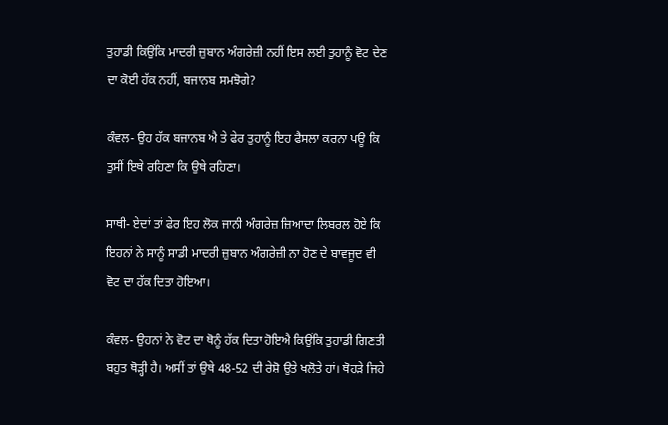ਤੁਹਾਡੀ ਕਿਉਂਕਿ ਮਾਦਰੀ ਜ਼ੁਬਾਨ ਅੰਗਰੇਜ਼ੀ ਨਹੀਂ ਇਸ ਲਈ ਤੁਹਾਨੂੰ ਵੋਟ ਦੇਣ ਦਾ ਕੋਈ ਹੱਕ ਨਹੀਂ, ਬਜਾਨਬ ਸਮਝੋਗੇ?

ਕੰਵਲ- ਉਹ ਹੱਕ ਬਜਾਨਬ ਐ ਤੇ ਫੇਰ ਤੁਹਾਨੂੰ ਇਹ ਫੈਸਲਾ ਕਰਨਾ ਪਊ ਕਿ ਤੁਸੀਂ ਇਥੇ ਰਹਿਣਾ ਕਿ ਉਥੇ ਰਹਿਣਾ।

ਸਾਥੀ- ਏਦਾਂ ਤਾਂ ਫੇਰ ਇਹ ਲੋਕ ਜਾਨੀ ਅੰਗਰੇਜ਼ ਜ਼ਿਆਦਾ ਲਿਬਰਲ ਹੋਏ ਕਿ ਇਹਨਾਂ ਨੇ ਸਾਨੂੰ ਸਾਡੀ ਮਾਦਰੀ ਜ਼ੁਬਾਨ ਅੰਗਰੇਜ਼ੀ ਨਾ ਹੋਣ ਦੇ ਬਾਵਜੂਦ ਵੀ ਵੋਟ ਦਾ ਹੱਕ ਦਿਤਾ ਹੋਇਆ।

ਕੰਵਲ- ਉਹਨਾਂ ਨੇ ਵੋਟ ਦਾ ਥੋਨੂੰ ਹੱਕ ਦਿਤਾ ਹੋਇਐ ਕਿਉਂਕਿ ਤੁਹਾਡੀ ਗਿਣਤੀ ਬਹੁਤ ਥੋੜ੍ਹੀ ਹੈ। ਅਸੀਂ ਤਾਂ ਉਥੇ 48-52 ਦੀ ਰੇਸ਼ੋ ਉਤੇ ਖਲੋਤੇ ਹਾਂ। ਥੋਹੜੇ ਜਿਹੇ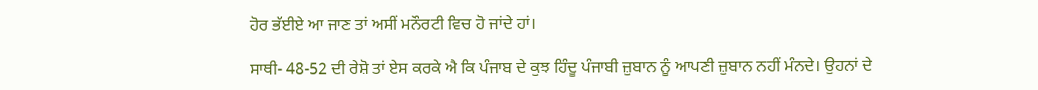ਹੋਰ ਭੱਈਏ ਆ ਜਾਣ ਤਾਂ ਅਸੀਂ ਮਨੌਰਟੀ ਵਿਚ ਹੋ ਜਾਂਦੇ ਹਾਂ।

ਸਾਥੀ- 48-52 ਦੀ ਰੇਸ਼ੋ ਤਾਂ ਏਸ ਕਰਕੇ ਐ ਕਿ ਪੰਜਾਬ ਦੇ ਕੁਝ ਹਿੰਦੂ ਪੰਜਾਬੀ ਜ਼ੁਬਾਨ ਨੂੰ ਆਪਣੀ ਜ਼ੁਬਾਨ ਨਹੀਂ ਮੰਨਦੇ। ਉਹਨਾਂ ਦੇ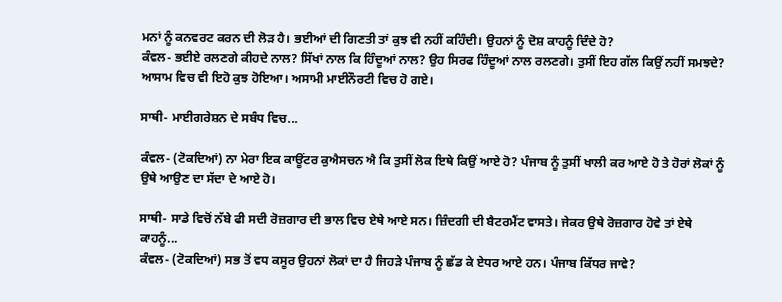ਮਨਾਂ ਨੂੰ ਕਨਵਰਟ ਕਰਨ ਦੀ ਲੋੜ ਹੈ। ਭਈਆਂ ਦੀ ਗਿਣਤੀ ਤਾਂ ਕੁਝ ਵੀ ਨਹੀਂ ਕਹਿੰਦੀ। ਉਹਨਾਂ ਨੂੰ ਦੋਸ਼ ਕਾਹਨੂੰ ਦਿੰਦੇ ਹੋ?
ਕੰਵਲ- ਭਈਏ ਰਲਣਗੇ ਕੀਹਦੇ ਨਾਲ? ਸਿੱਖਾਂ ਨਾਲ ਕਿ ਹਿੰਦੂਆਂ ਨਾਲ? ਉਹ ਸਿਰਫ ਹਿੰਦੂਆਂ ਨਾਲ ਰਲਣਗੇ। ਤੁਸੀਂ ਇਹ ਗੱਲ ਕਿਉਂ ਨਹੀਂ ਸਮਝਦੇ? ਆਸਾਮ ਵਿਚ ਵੀ ਇਹੋ ਕੁਝ ਹੋਇਆ। ਅਸਾਮੀ ਮਾਈਨੌਰਟੀ ਵਿਚ ਹੋ ਗਏ।

ਸਾਥੀ- ਮਾਈਗਰੇਸ਼ਨ ਦੇ ਸਬੰਧ ਵਿਚ...

ਕੰਵਲ- (ਟੋਕਦਿਆਂ) ਨਾ ਮੇਰਾ ਇਕ ਕਾਊਂਟਰ ਕੁਐਸਚਨ ਐ ਕਿ ਤੁਸੀਂ ਲੋਕ ਇਥੇ ਕਿਉਂ ਆਏ ਹੋ? ਪੰਜਾਬ ਨੂੰ ਤੁਸੀਂ ਖਾਲੀ ਕਰ ਆਏ ਹੋ ਤੇ ਹੋਰਾਂ ਲੋਕਾਂ ਨੂੰ ਉਥੇ ਆਉਣ ਦਾ ਸੱਦਾ ਦੇ ਆਏ ਹੋ।

ਸਾਥੀ- ਸਾਡੇ ਵਿਚੋਂ ਨੱਬੇ ਫੀ ਸਦੀ ਰੋਜ਼ਗਾਰ ਦੀ ਭਾਲ ਵਿਚ ਏਥੇ ਆਏ ਸਨ। ਜ਼ਿੰਦਗੀ ਦੀ ਬੈਟਰਮੈਂਟ ਵਾਸਤੇ। ਜੇਕਰ ਉਥੇ ਰੋਜ਼ਗਾਰ ਹੋਵੇ ਤਾਂ ਏਥੇ ਕਾਹਨੂੰ...
ਕੰਵਲ- (ਟੋਕਦਿਆਂ) ਸਭ ਤੋਂ ਵਧ ਕਸੂਰ ਉਹਨਾਂ ਲੋਕਾਂ ਦਾ ਹੈ ਜਿਹੜੇ ਪੰਜਾਬ ਨੂੰ ਛੱਡ ਕੇ ਏਧਰ ਆਏ ਹਨ। ਪੰਜਾਬ ਕਿੱਧਰ ਜਾਵੇ?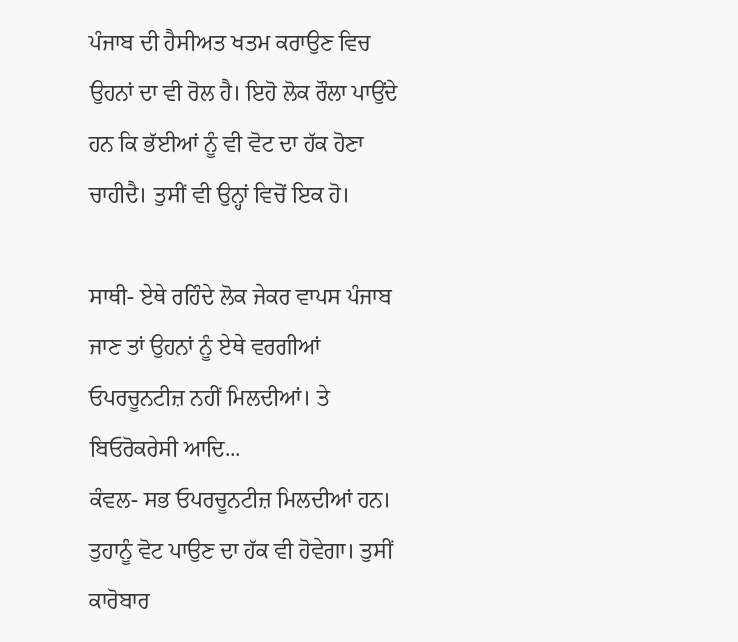ਪੰਜਾਬ ਦੀ ਹੈਸੀਅਤ ਖਤਮ ਕਰਾਉਣ ਵਿਚ ਉਹਨਾਂ ਦਾ ਵੀ ਰੋਲ ਹੈ। ਇਹੋ ਲੋਕ ਰੌਲਾ ਪਾਉਂਦੇ ਹਨ ਕਿ ਭੱਈਆਂ ਨੂੰ ਵੀ ਵੋਟ ਦਾ ਹੱਕ ਹੋਣਾ ਚਾਹੀਦੈ। ਤੁਸੀਂ ਵੀ ਉਨ੍ਹਾਂ ਵਿਚੋਂ ਇਕ ਹੋ।

ਸਾਥੀ- ਏਥੇ ਰਹਿੰਦੇ ਲੋਕ ਜੇਕਰ ਵਾਪਸ ਪੰਜਾਬ ਜਾਣ ਤਾਂ ਉਹਨਾਂ ਨੂੰ ਏਥੇ ਵਰਗੀਆਂ ਓਪਰਚੂਨਟੀਜ਼ ਨਹੀਂ ਮਿਲਦੀਆਂ। ਤੇ ਬਿਓਰੋਕਰੇਸੀ ਆਦਿ...
ਕੰਵਲ- ਸਭ ਓਪਰਚੂਨਟੀਜ਼ ਮਿਲਦੀਆਂ ਹਨ। ਤੁਹਾਨੂੰ ਵੋਟ ਪਾਉਣ ਦਾ ਹੱਕ ਵੀ ਹੋਵੇਗਾ। ਤੁਸੀਂ ਕਾਰੋਬਾਰ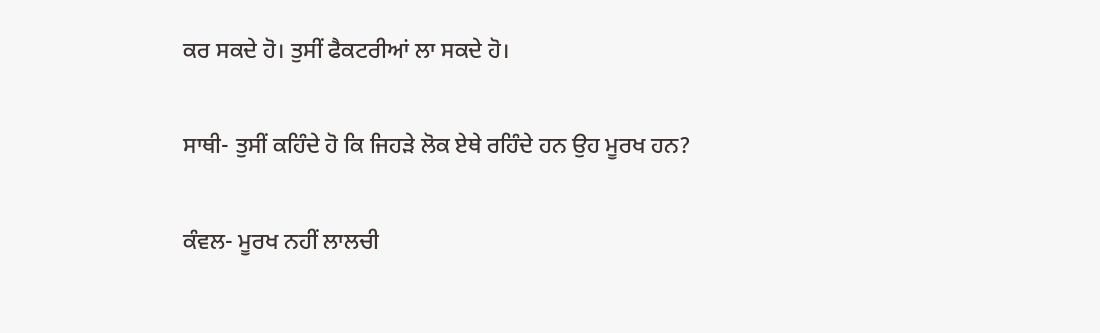ਕਰ ਸਕਦੇ ਹੋ। ਤੁਸੀਂ ਫੈਕਟਰੀਆਂ ਲਾ ਸਕਦੇ ਹੋ।

ਸਾਥੀ- ਤੁਸੀਂ ਕਹਿੰਦੇ ਹੋ ਕਿ ਜਿਹੜੇ ਲੋਕ ਏਥੇ ਰਹਿੰਦੇ ਹਨ ਉਹ ਮੂਰਖ ਹਨ?

ਕੰਵਲ- ਮੂਰਖ ਨਹੀਂ ਲਾਲਚੀ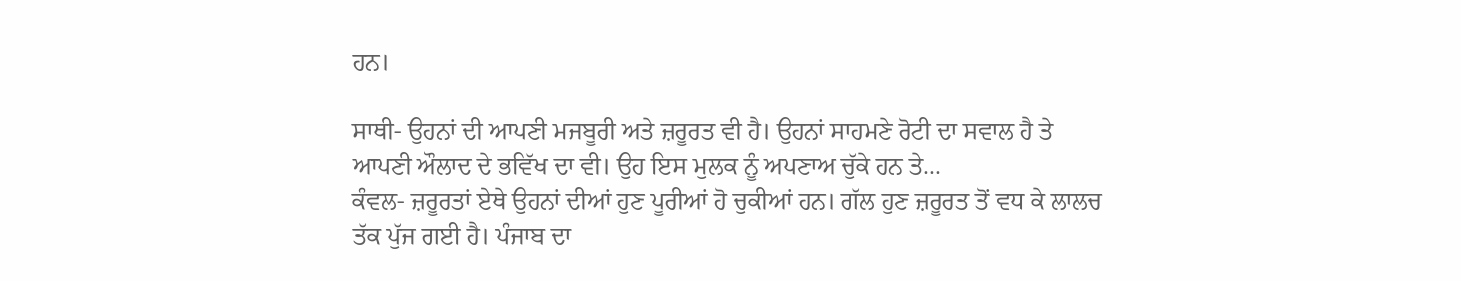ਹਨ।

ਸਾਥੀ- ਉਹਨਾਂ ਦੀ ਆਪਣੀ ਮਜਬੂਰੀ ਅਤੇ ਜ਼ਰੂਰਤ ਵੀ ਹੈ। ਉਹਨਾਂ ਸਾਹਮਣੇ ਰੋਟੀ ਦਾ ਸਵਾਲ ਹੈ ਤੇ ਆਪਣੀ ਔਲਾਦ ਦੇ ਭਵਿੱਖ ਦਾ ਵੀ। ਉਹ ਇਸ ਮੁਲਕ ਨੂੰ ਅਪਣਾਅ ਚੁੱਕੇ ਹਨ ਤੇ...
ਕੰਵਲ- ਜ਼ਰੂਰਤਾਂ ਏਥੇ ਉਹਨਾਂ ਦੀਆਂ ਹੁਣ ਪੂਰੀਆਂ ਹੋ ਚੁਕੀਆਂ ਹਨ। ਗੱਲ ਹੁਣ ਜ਼ਰੂਰਤ ਤੋਂ ਵਧ ਕੇ ਲਾਲਚ ਤੱਕ ਪੁੱਜ ਗਈ ਹੈ। ਪੰਜਾਬ ਦਾ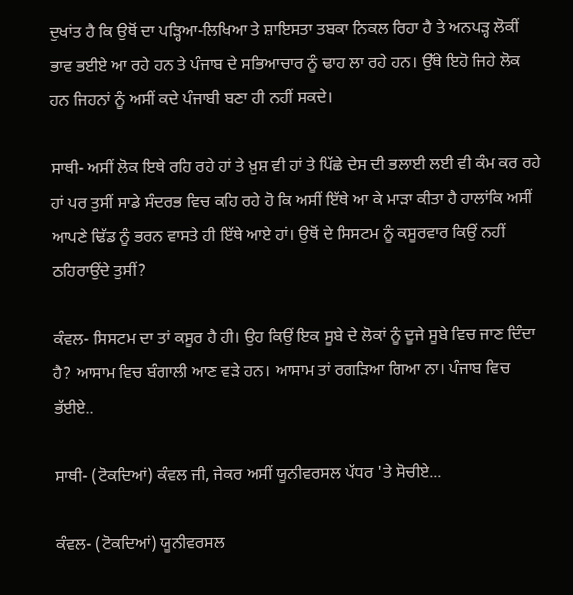ਦੁਖਾਂਤ ਹੈ ਕਿ ਉਥੋਂ ਦਾ ਪੜ੍ਹਿਆ-ਲਿਖਿਆ ਤੇ ਸ਼ਾਇਸਤਾ ਤਬਕਾ ਨਿਕਲ ਰਿਹਾ ਹੈ ਤੇ ਅਨਪੜ੍ਹ ਲੋਕੀਂ ਭਾਵ ਭਈਏ ਆ ਰਹੇ ਹਨ ਤੇ ਪੰਜਾਬ ਦੇ ਸਭਿਆਚਾਰ ਨੂੰ ਢਾਹ ਲਾ ਰਹੇ ਹਨ। ਉੱਥੇ ਇਹੋ ਜਿਹੇ ਲੋਕ ਹਨ ਜਿਹਨਾਂ ਨੂੰ ਅਸੀਂ ਕਦੇ ਪੰਜਾਬੀ ਬਣਾ ਹੀ ਨਹੀਂ ਸਕਦੇ।

ਸਾਥੀ- ਅਸੀਂ ਲੋਕ ਇਥੇ ਰਹਿ ਰਹੇ ਹਾਂ ਤੇ ਖ਼ੁਸ਼ ਵੀ ਹਾਂ ਤੇ ਪਿੱਛੇ ਦੇਸ ਦੀ ਭਲਾਈ ਲਈ ਵੀ ਕੰਮ ਕਰ ਰਹੇ ਹਾਂ ਪਰ ਤੁਸੀਂ ਸਾਡੇ ਸੰਦਰਭ ਵਿਚ ਕਹਿ ਰਹੇ ਹੋ ਕਿ ਅਸੀਂ ਇੱਥੇ ਆ ਕੇ ਮਾੜਾ ਕੀਤਾ ਹੈ ਹਾਲਾਂਕਿ ਅਸੀਂ ਆਪਣੇ ਢਿੱਡ ਨੂੰ ਭਰਨ ਵਾਸਤੇ ਹੀ ਇੱਥੇ ਆਏ ਹਾਂ। ਉਥੋਂ ਦੇ ਸਿਸਟਮ ਨੂੰ ਕਸੂਰਵਾਰ ਕਿਉਂ ਨਹੀਂ ਠਹਿਰਾਉਂਦੇ ਤੁਸੀਂ?

ਕੰਵਲ- ਸਿਸਟਮ ਦਾ ਤਾਂ ਕਸੂਰ ਹੈ ਹੀ। ਉਹ ਕਿਉਂ ਇਕ ਸੂਬੇ ਦੇ ਲੋਕਾਂ ਨੂੰ ਦੂਜੇ ਸੂਬੇ ਵਿਚ ਜਾਣ ਦਿੰਦਾ ਹੈ? ਆਸਾਮ ਵਿਚ ਬੰਗਾਲੀ ਆਣ ਵੜੇ ਹਨ। ਆਸਾਮ ਤਾਂ ਰਗੜਿਆ ਗਿਆ ਨਾ। ਪੰਜਾਬ ਵਿਚ ਭੱਈਏ..

ਸਾਥੀ- (ਟੋਕਦਿਆਂ) ਕੰਵਲ ਜੀ, ਜੇਕਰ ਅਸੀਂ ਯੂਨੀਵਰਸਲ ਪੱਧਰ 'ਤੇ ਸੋਚੀਏ...

ਕੰਵਲ- (ਟੋਕਦਿਆਂ) ਯੂਨੀਵਰਸਲ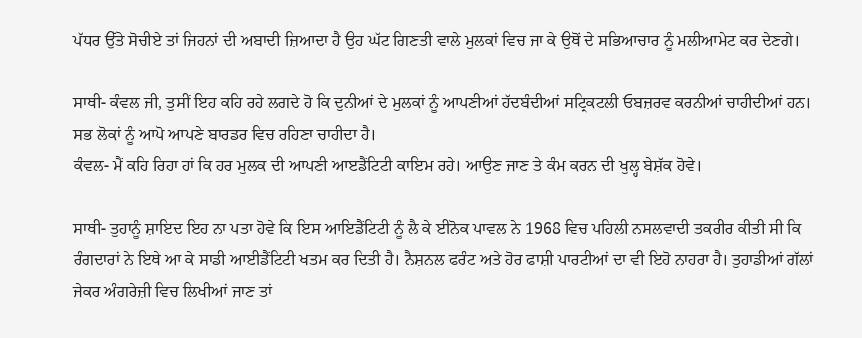ਪੱਧਰ ਉੱਤੇ ਸੋਚੀਏ ਤਾਂ ਜਿਹਨਾਂ ਦੀ ਅਬਾਦੀ ਜ਼ਿਆਦਾ ਹੈ ਉਹ ਘੱਟ ਗਿਣਤੀ ਵਾਲੇ ਮੁਲਕਾਂ ਵਿਚ ਜਾ ਕੇ ਉਥੋਂ ਦੇ ਸਭਿਆਚਾਰ ਨੂੰ ਮਲੀਆਮੇਟ ਕਰ ਦੇਣਗੇ।

ਸਾਥੀ- ਕੰਵਲ ਜੀ, ਤੁਸੀਂ ਇਹ ਕਹਿ ਰਹੇ ਲਗਦੇ ਹੋ ਕਿ ਦੁਨੀਆਂ ਦੇ ਮੁਲਕਾਂ ਨੂੰ ਆਪਣੀਆਂ ਹੱਦਬੰਦੀਆਂ ਸਟ੍ਰਿਕਟਲੀ ਓਬਜ਼ਰਵ ਕਰਨੀਆਂ ਚਾਹੀਦੀਆਂ ਹਨ। ਸਭ ਲੋਕਾਂ ਨੂੰ ਆਪੋ ਆਪਣੇ ਬਾਰਡਰ ਵਿਚ ਰਹਿਣਾ ਚਾਹੀਦਾ ਹੈ।
ਕੰਵਲ- ਮੈਂ ਕਹਿ ਰਿਹਾ ਹਾਂ ਕਿ ਹਰ ਮੁਲਕ ਦੀ ਆਪਣੀ ਆੲਡੈਂਟਿਟੀ ਕਾਇਮ ਰਹੇ। ਆਉਣ ਜਾਣ ਤੇ ਕੰਮ ਕਰਨ ਦੀ ਖੁਲ੍ਹ ਬੇਸ਼ੱਕ ਹੋਵੇ।

ਸਾਥੀ- ਤੁਹਾਨੂੰ ਸ਼ਾਇਦ ਇਹ ਨਾ ਪਤਾ ਹੋਵੇ ਕਿ ਇਸ ਆਇਡੈਂਟਿਟੀ ਨੂੰ ਲੈ ਕੇ ਈਨੋਕ ਪਾਵਲ ਨੇ 1968 ਵਿਚ ਪਹਿਲੀ ਨਸਲਵਾਦੀ ਤਕਰੀਰ ਕੀਤੀ ਸੀ ਕਿ ਰੰਗਦਾਰਾਂ ਨੇ ਇਥੇ ਆ ਕੇ ਸਾਡੀ ਆਈਡੈਂਟਿਟੀ ਖਤਮ ਕਰ ਦਿਤੀ ਹੈ। ਨੈਸ਼ਨਲ ਫਰੰਟ ਅਤੇ ਹੋਰ ਫਾਸ਼ੀ ਪਾਰਟੀਆਂ ਦਾ ਵੀ ਇਹੋ ਨਾਹਰਾ ਹੈ। ਤੁਹਾਡੀਆਂ ਗੱਲਾਂ ਜੇਕਰ ਅੰਗਰੇਜ਼ੀ ਵਿਚ ਲਿਖੀਆਂ ਜਾਣ ਤਾਂ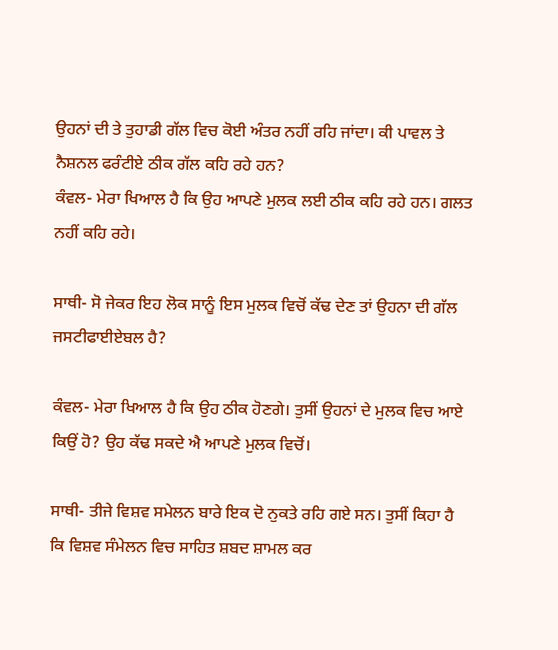ਉਹਨਾਂ ਦੀ ਤੇ ਤੁਹਾਡੀ ਗੱਲ ਵਿਚ ਕੋਈ ਅੰਤਰ ਨਹੀਂ ਰਹਿ ਜਾਂਦਾ। ਕੀ ਪਾਵਲ ਤੇ ਨੈਸ਼ਨਲ ਫਰੰਟੀਏ ਠੀਕ ਗੱਲ ਕਹਿ ਰਹੇ ਹਨ?
ਕੰਵਲ- ਮੇਰਾ ਖਿਆਲ ਹੈ ਕਿ ਉਹ ਆਪਣੇ ਮੁਲਕ ਲਈ ਠੀਕ ਕਹਿ ਰਹੇ ਹਨ। ਗਲਤ ਨਹੀਂ ਕਹਿ ਰਹੇ।

ਸਾਥੀ- ਸੋ ਜੇਕਰ ਇਹ ਲੋਕ ਸਾਨੂੰ ਇਸ ਮੁਲਕ ਵਿਚੋਂ ਕੱਢ ਦੇਣ ਤਾਂ ਉਹਨਾ ਦੀ ਗੱਲ ਜਸਟੀਫਾਈਏਬਲ ਹੈ?

ਕੰਵਲ- ਮੇਰਾ ਖਿਆਲ ਹੈ ਕਿ ਉਹ ਠੀਕ ਹੋਣਗੇ। ਤੁਸੀਂ ਉਹਨਾਂ ਦੇ ਮੁਲਕ ਵਿਚ ਆਏ ਕਿਉਂ ਹੋ? ਉਹ ਕੱਢ ਸਕਦੇ ਐ ਆਪਣੇ ਮੁਲਕ ਵਿਚੋਂ।

ਸਾਥੀ- ਤੀਜੇ ਵਿਸ਼ਵ ਸਮੇਲਨ ਬਾਰੇ ਇਕ ਦੋ ਨੁਕਤੇ ਰਹਿ ਗਏ ਸਨ। ਤੁਸੀਂ ਕਿਹਾ ਹੈ ਕਿ ਵਿਸ਼ਵ ਸੰਮੇਲਨ ਵਿਚ ਸਾਹਿਤ ਸ਼ਬਦ ਸ਼ਾਮਲ ਕਰ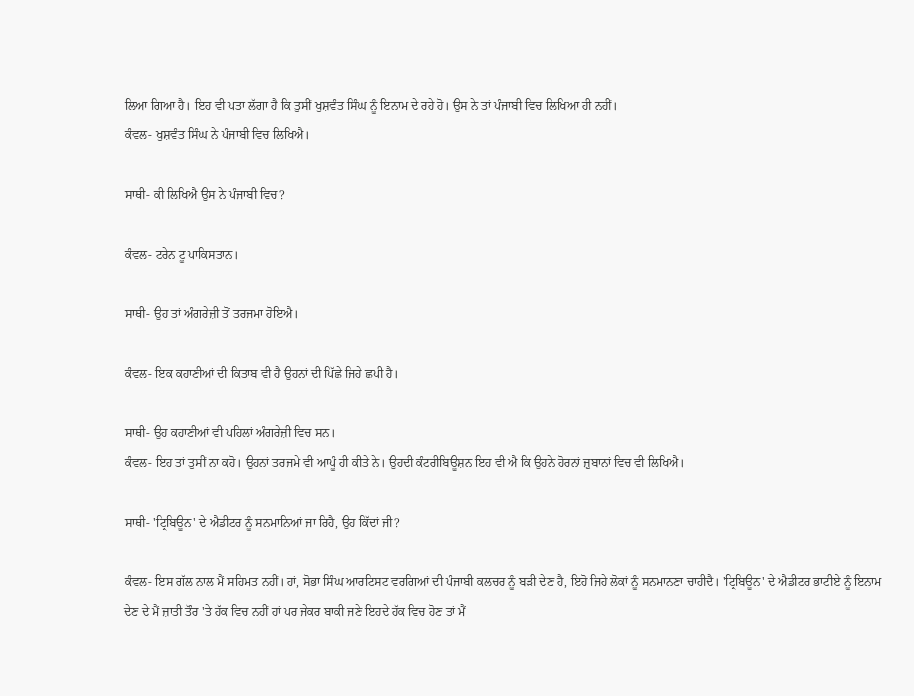ਲਿਆ ਗਿਆ ਹੈ। ਇਹ ਵੀ ਪਤਾ ਲੱਗਾ ਹੈ ਕਿ ਤੁਸੀਂ ਖੁਸ਼ਵੰਤ ਸਿੰਘ ਨੂੰ ਇਨਾਮ ਦੇ ਰਹੇ ਹੋ। ਉਸ ਨੇ ਤਾਂ ਪੰਜਾਬੀ ਵਿਚ ਲਿਖਿਆ ਹੀ ਨਹੀਂ।
ਕੰਵਲ- ਖੁਸ਼ਵੰਤ ਸਿੰਘ ਨੇ ਪੰਜਾਬੀ ਵਿਚ ਲਿਖਿਐ।

ਸਾਥੀ- ਕੀ ਲਿਖਿਐ ਉਸ ਨੇ ਪੰਜਾਬੀ ਵਿਚ?

ਕੰਵਲ- ਟਰੇਨ ਟੂ ਪਾਕਿਸਤਾਨ।

ਸਾਥੀ- ਉਹ ਤਾਂ ਅੰਗਰੇਜ਼ੀ ਤੋਂ ਤਰਜਮਾ ਹੋਇਐ।

ਕੰਵਲ- ਇਕ ਕਹਾਣੀਆਂ ਦੀ ਕਿਤਾਬ ਵੀ ਹੈ ਉਹਨਾਂ ਦੀ ਪਿੱਛੇ ਜਿਹੇ ਛਪੀ ਹੈ।

ਸਾਥੀ- ਉਹ ਕਹਾਣੀਆਂ ਵੀ ਪਹਿਲਾਂ ਅੰਗਰੇਜ਼ੀ ਵਿਚ ਸਨ।
ਕੰਵਲ- ਇਹ ਤਾਂ ਤੁਸੀਂ ਨਾ ਕਹੋ। ਉਹਨਾਂ ਤਰਜਮੇ ਵੀ ਆਪੂੰ ਹੀ ਕੀਤੇ ਨੇ। ਉਹਦੀ ਕੰਟਰੀਬਿਊਸ਼ਨ ਇਹ ਵੀ ਐ ਕਿ ਉਹਨੇ ਹੋਰਨਾਂ ਜ਼ੁਬਾਨਾਂ ਵਿਚ ਵੀ ਲਿਖਿਐ।

ਸਾਥੀ- 'ਟ੍ਰਿਬਿਊਨ' ਦੇ ਐਡੀਟਰ ਨੂੰ ਸਨਮਾਨਿਆਂ ਜਾ ਰਿਹੈ, ਉਹ ਕਿੱਦਾਂ ਜੀ?

ਕੰਵਲ- ਇਸ ਗੱਲ ਨਾਲ ਮੈਂ ਸਹਿਮਤ ਨਹੀਂ। ਹਾਂ, ਸੋਭਾ ਸਿੰਘ ਆਰਟਿਸਟ ਵਰਗਿਆਂ ਦੀ ਪੰਜਾਬੀ ਕਲਚਰ ਨੂੰ ਬੜੀ ਦੇਣ ਹੈ, ਇਹੋ ਜਿਹੇ ਲੋਕਾਂ ਨੂੰ ਸਨਮਾਨਣਾ ਚਾਹੀਦੈ। 'ਟ੍ਰਿਬਿਊਨ' ਦੇ ਐਡੀਟਰ ਭਾਟੀਏ ਨੂੰ ਇਨਾਮ ਦੇਣ ਦੇ ਮੈਂ ਜ਼ਾਤੀ ਤੌਰ 'ਤੇ ਹੱਕ ਵਿਚ ਨਹੀਂ ਹਾਂ ਪਰ ਜੇਕਰ ਬਾਕੀ ਜਣੇ ਇਹਦੇ ਹੱਕ ਵਿਚ ਹੋਣ ਤਾਂ ਮੈਂ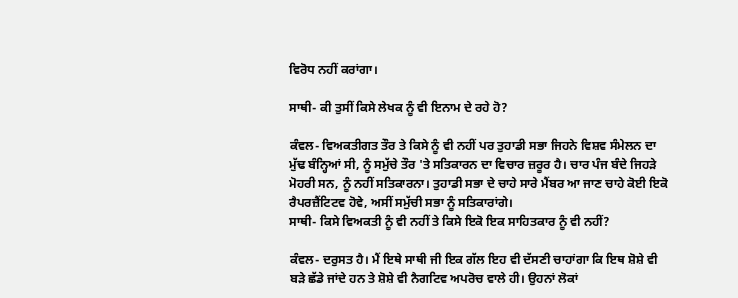ਵਿਰੋਧ ਨਹੀਂ ਕਰਾਂਗਾ।

ਸਾਥੀ- ਕੀ ਤੁਸੀਂ ਕਿਸੇ ਲੇਖਕ ਨੂੰ ਵੀ ਇਨਾਮ ਦੇ ਰਹੇ ਹੋ?

ਕੰਵਲ- ਵਿਅਕਤੀਗਤ ਤੌਰ ਤੇ ਕਿਸੇ ਨੂੰ ਵੀ ਨਹੀਂ ਪਰ ਤੁਹਾਡੀ ਸਭਾ ਜਿਹਨੇ ਵਿਸ਼ਵ ਸੰਮੇਲਨ ਦਾ ਮੁੱਢ ਬੰਨ੍ਹਿਆਂ ਸੀ, ਨੂੰ ਸਮੁੱਚੇ ਤੌਰ 'ਤੇ ਸਤਿਕਾਰਨ ਦਾ ਵਿਚਾਰ ਜ਼ਰੂਰ ਹੈ। ਚਾਰ ਪੰਜ ਬੰਦੇ ਜਿਹੜੇ ਮੋਹਰੀ ਸਨ, ਨੂੰ ਨਹੀਂ ਸਤਿਕਾਰਨਾ। ਤੁਹਾਡੀ ਸਭਾ ਦੇ ਚਾਹੇ ਸਾਰੇ ਮੈਂਬਰ ਆ ਜਾਣ ਚਾਹੇ ਕੋਈ ਇਕੋ ਰੈਪਰਜ਼ੈਂਟਿਟਵ ਹੋਵੇ, ਅਸੀਂ ਸਮੁੱਚੀ ਸਭਾ ਨੂੰ ਸਤਿਕਾਰਾਂਗੇ।
ਸਾਥੀ- ਕਿਸੇ ਵਿਅਕਤੀ ਨੂੰ ਵੀ ਨਹੀਂ ਤੇ ਕਿਸੇ ਇਕੋ ਇਕ ਸਾਹਿਤਕਾਰ ਨੂੰ ਵੀ ਨਹੀਂ?

ਕੰਵਲ- ਦਰੁਸਤ ਹੈ। ਮੈਂ ਇਥੇ ਸਾਥੀ ਜੀ ਇਕ ਗੱਲ ਇਹ ਵੀ ਦੱਸਣੀ ਚਾਹਾਂਗਾ ਕਿ ਇਥ ਸ਼ੋਸ਼ੇ ਵੀ ਬੜੇ ਛੱਡੇ ਜਾਂਦੇ ਹਨ ਤੇ ਸ਼ੋਸ਼ੇ ਵੀ ਨੈਗਟਿਵ ਅਪਰੋਚ ਵਾਲੇ ਹੀ। ਉਹਨਾਂ ਲੋਕਾਂ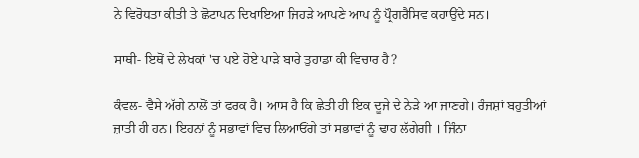ਨੇ ਵਿਰੋਧਤਾ ਕੀਤੀ ਤੇ ਛੋਟਾਪਨ ਦਿਖਾਇਆ ਜਿਹੜੇ ਆਪਣੇ ਆਪ ਨੂੰ ਪ੍ਰੌਗਰੈਸਿਵ ਕਹਾਉਂਦੇ ਸਨ।

ਸਾਥੀ- ਇਥੋਂ ਦੇ ਲੇਖਕਾਂ 'ਚ ਪਏ ਹੋਏ ਪਾੜੇ ਬਾਰੇ ਤੁਹਾਡਾ ਕੀ ਵਿਚਾਰ ਹੈ?

ਕੰਵਲ- ਵੈਸੇ ਅੱਗੇ ਨਾਲੋਂ ਤਾਂ ਫਰਕ ਹੈ। ਆਸ ਹੈ ਕਿ ਛੇਤੀ ਹੀ ਇਕ ਦੂਜੇ ਦੇ ਨੇੜੇ ਆ ਜਾਣਗੇ। ਰੰਜਸ਼ਾਂ ਬਹੁਤੀਆਂ ਜ਼ਾਤੀ ਹੀ ਹਨ। ਇਹਨਾਂ ਨੂੰ ਸਭਾਵਾਂ ਵਿਚ ਲਿਆਓਂਗੇ ਤਾਂ ਸਭਾਵਾਂ ਨੂੰ ਢਾਹ ਲੱਗੇਗੀ । ਜਿੰਨਾ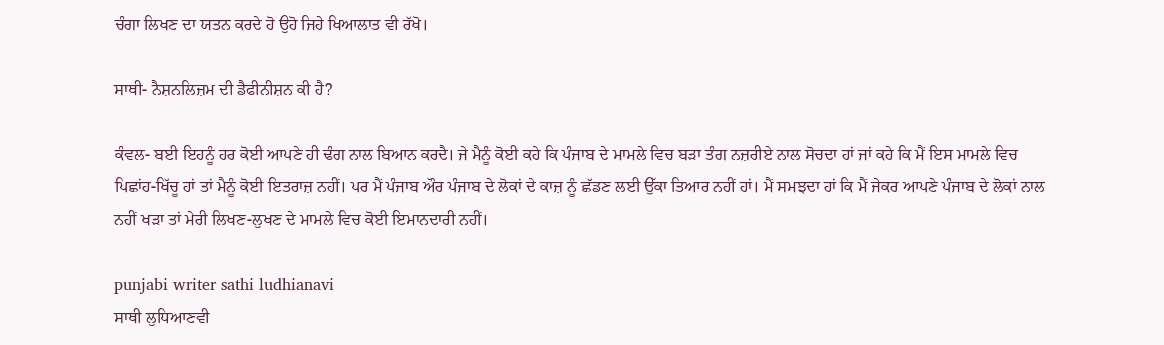ਚੰਗਾ ਲਿਖਣ ਦਾ ਯਤਨ ਕਰਦੇ ਹੋ ਉਹੋ ਜਿਹੇ ਖਿਆਲਾਤ ਵੀ ਰੱਖੋ।

ਸਾਥੀ- ਨੈਸ਼ਨਲਿਜ਼ਮ ਦੀ ਡੈਫੀਨੀਸ਼ਨ ਕੀ ਹੈ?

ਕੰਵਲ- ਬਈ ਇਹਨੂੰ ਹਰ ਕੋਈ ਆਪਣੇ ਹੀ ਢੰਗ ਨਾਲ ਬਿਆਨ ਕਰਦੈ। ਜੇ ਮੈਨੂੰ ਕੋਈ ਕਹੇ ਕਿ ਪੰਜਾਬ ਦੇ ਮਾਮਲੇ ਵਿਚ ਬੜਾ ਤੰਗ ਨਜ਼ਰੀਏ ਨਾਲ ਸੋਚਦਾ ਹਾਂ ਜਾਂ ਕਹੇ ਕਿ ਮੈਂ ਇਸ ਮਾਮਲੇ ਵਿਚ ਪਿਛਾਂਹ-ਖਿੱਚੂ ਹਾਂ ਤਾਂ ਮੈਨੂੰ ਕੋਈ ਇਤਰਾਜ਼ ਨਹੀਂ। ਪਰ ਮੈਂ ਪੰਜਾਬ ਔਰ ਪੰਜਾਬ ਦੇ ਲੋਕਾਂ ਦੇ ਕਾਜ਼ ਨੂੰ ਛੱਡਣ ਲਈ ਉੱਕਾ ਤਿਆਰ ਨਹੀਂ ਹਾਂ। ਮੈਂ ਸਮਝਦਾ ਹਾਂ ਕਿ ਮੈਂ ਜੇਕਰ ਆਪਣੇ ਪੰਜਾਬ ਦੇ ਲੋਕਾਂ ਨਾਲ ਨਹੀਂ ਖੜਾ ਤਾਂ ਮੇਰੀ ਲਿਖਣ-ਲੁਖਣ ਦੇ ਮਾਮਲੇ ਵਿਚ ਕੋਈ ਇਮਾਨਦਾਰੀ ਨਹੀਂ।

punjabi writer sathi ludhianavi
ਸਾਥੀ ਲੁਧਿਆਣਵੀ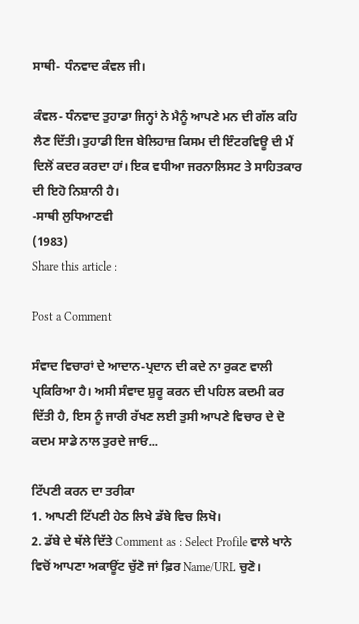ਸਾਥੀ- ਧੰਨਵਾਦ ਕੰਵਲ ਜੀ।

ਕੰਵਲ- ਧੰਨਵਾਦ ਤੁਹਾਡਾ ਜਿਨ੍ਹਾਂ ਨੇ ਮੈਨੂੰ ਆਪਣੇ ਮਨ ਦੀ ਗੱਲ ਕਹਿ ਲੈਣ ਦਿੱਤੀ। ਤੁਹਾਡੀ ਇਜ ਬੇਲਿਹਾਜ਼ ਕਿਸਮ ਦੀ ਇੰਟਰਵਿਊ ਦੀ ਮੈਂ ਦਿਲੋਂ ਕਦਰ ਕਰਦਾ ਹਾਂ। ਇਕ ਵਧੀਆ ਜਰਨਾਲਿਸਟ ਤੇ ਸਾਹਿਤਕਾਰ ਦੀ ਇਹੋ ਨਿਸ਼ਾਨੀ ਹੈ।
-ਸਾਥੀ ਲੁਧਿਆਣਵੀ
(1983)
Share this article :

Post a Comment

ਸੰਵਾਦ ਵਿਚਾਰਾਂ ਦੇ ਆਦਾਨ-ਪ੍ਰਦਾਨ ਦੀ ਕਦੇ ਨਾ ਰੁਕਣ ਵਾਲੀ ਪ੍ਰਕਿਰਿਆ ਹੈ। ਅਸੀ ਸੰਵਾਦ ਸ਼ੁਰੂ ਕਰਨ ਦੀ ਪਹਿਲ ਕਦਮੀ ਕਰ ਦਿੱਤੀ ਹੈ, ਇਸ ਨੂੰ ਜਾਰੀ ਰੱਖਣ ਲਈ ਤੁਸੀ ਆਪਣੇ ਵਿਚਾਰ ਦੇ ਦੋ ਕਦਮ ਸਾਡੇ ਨਾਲ ਤੁਰਦੇ ਜਾਓ...

ਟਿੱਪਣੀ ਕਰਨ ਦਾ ਤਰੀਕਾ
1. ਆਪਣੀ ਟਿੱਪਣੀ ਹੇਠ ਲਿਖੇ ਡੱਬੇ ਵਿਚ ਲਿਖੋ।
2. ਡੱਬੇ ਦੇ ਥੱਲੇ ਦਿੱਤੇ Comment as : Select Profile ਵਾਲੇ ਖਾਨੇ ਵਿਚੋਂ ਆਪਣਾ ਅਕਾਊਂਟ ਚੁੱਣੋ ਜਾਂ ਫ਼ਿਰ Name/URL ਚੁਣੋ।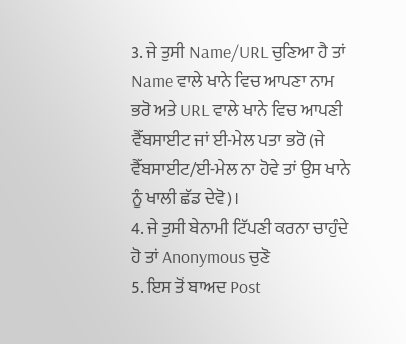3. ਜੇ ਤੁਸੀ Name/URL ਚੁਣਿਆ ਹੈ ਤਾਂ Name ਵਾਲੇ ਖਾਨੇ ਵਿਚ ਆਪਣਾ ਨਾਮ ਭਰੋ ਅਤੇ URL ਵਾਲੇ ਖਾਨੇ ਵਿਚ ਆਪਣੀ ਵੈੱਬਸਾਈਟ ਜਾਂ ਈ-ਮੇਲ ਪਤਾ ਭਰੋ (ਜੇ ਵੈੱਬਸਾਈਟ/ਈ-ਮੇਲ ਨਾ ਹੋਵੇ ਤਾਂ ਉਸ ਖਾਨੇ ਨੂੰ ਖਾਲੀ ਛੱਡ ਦੇਵੋ)।
4. ਜੇ ਤੁਸੀ ਬੇਨਾਮੀ ਟਿੱਪਣੀ ਕਰਨਾ ਚਾਹੁੰਦੇ ਹੋ ਤਾਂ Anonymous ਚੁਣੋ
5. ਇਸ ਤੋਂ ਬਾਅਦ Post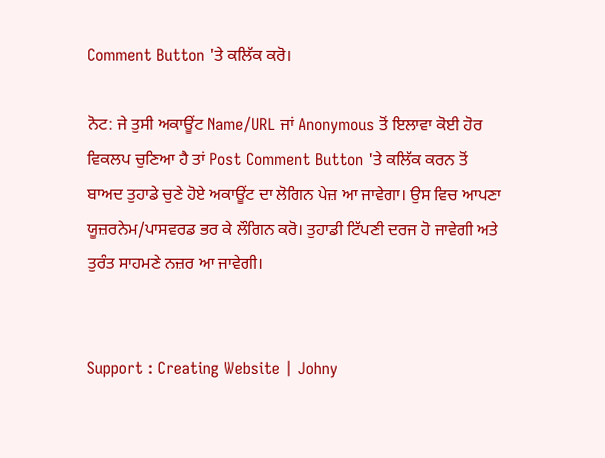Comment Button 'ਤੇ ਕਲਿੱਕ ਕਰੋ।

ਨੋਟ: ਜੇ ਤੁਸੀ ਅਕਾਊਂਟ Name/URL ਜਾਂ Anonymous ਤੋਂ ਇਲਾਵਾ ਕੋਈ ਹੋਰ ਵਿਕਲਪ ਚੁਣਿਆ ਹੈ ਤਾਂ Post Comment Button 'ਤੇ ਕਲਿੱਕ ਕਰਨ ਤੋਂ ਬਾਅਦ ਤੁਹਾਡੇ ਚੁਣੇ ਹੋਏ ਅਕਾਊਂਟ ਦਾ ਲੋਗਿਨ ਪੇਜ਼ ਆ ਜਾਵੇਗਾ। ਉਸ ਵਿਚ ਆਪਣਾ ਯੂਜ਼ਰਨੇਮ/ਪਾਸਵਰਡ ਭਰ ਕੇ ਲੌਗਿਨ ਕਰੋ। ਤੁਹਾਡੀ ਟਿੱਪਣੀ ਦਰਜ ਹੋ ਜਾਵੇਗੀ ਅਤੇ ਤੁਰੰਤ ਸਾਹਮਣੇ ਨਜ਼ਰ ਆ ਜਾਵੇਗੀ।


Support : Creating Website | Johny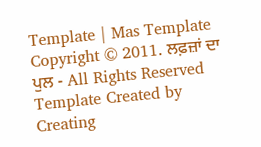Template | Mas Template
Copyright © 2011. ਲਫ਼ਜ਼ਾਂ ਦਾ ਪੁਲ - All Rights Reserved
Template Created by Creating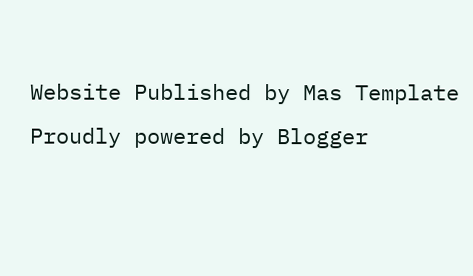Website Published by Mas Template
Proudly powered by Blogger